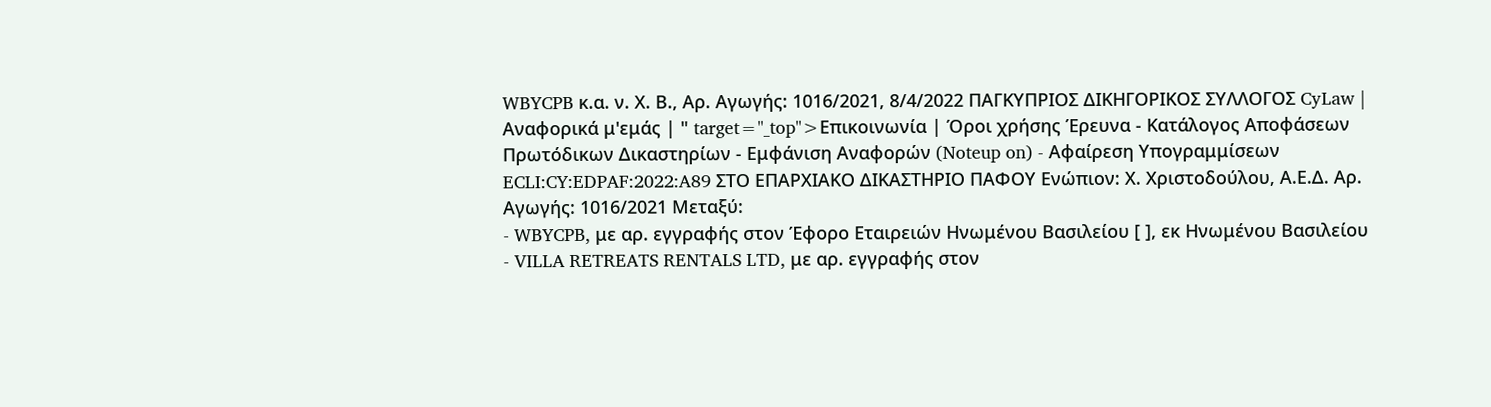WBYCPB κ.α. ν. Χ. Β., Αρ. Αγωγής: 1016/2021, 8/4/2022 ΠΑΓΚΥΠΡΙΟΣ ΔΙΚΗΓΟΡΙΚΟΣ ΣΥΛΛΟΓΟΣ CyLaw | Αναφορικά μ'εμάς | " target="_top">Επικοινωνία | Όροι χρήσης Έρευνα - Κατάλογος Αποφάσεων Πρωτόδικων Δικαστηρίων - Εμφάνιση Αναφορών (Noteup on) - Αφαίρεση Υπογραμμίσεων ECLI:CY:EDPAF:2022:A89 ΣΤΟ ΕΠΑΡΧΙΑΚΟ ΔΙΚΑΣΤΗΡΙΟ ΠΑΦΟΥ Ενώπιον: Χ. Χριστοδούλου, Α.Ε.Δ. Αρ. Αγωγής: 1016/2021 Μεταξύ:
- WBYCPB, με αρ. εγγραφής στον Έφορο Εταιρειών Ηνωμένου Βασιλείου [ ], εκ Ηνωμένου Βασιλείου
- VILLA RETREATS RENTALS LTD, με αρ. εγγραφής στον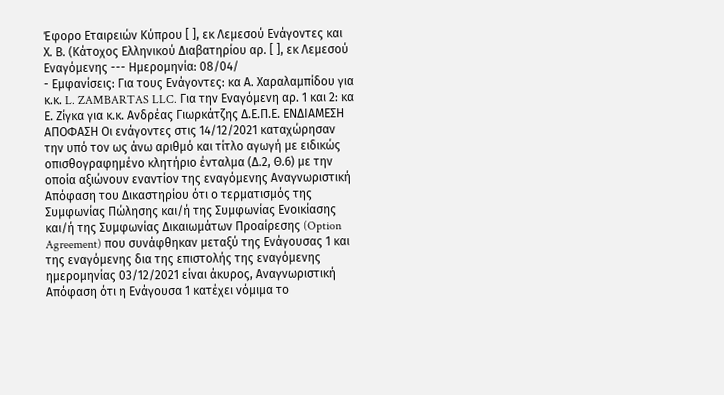Έφορο Εταιρειών Κύπρου [ ], εκ Λεμεσού Ενάγοντες και Χ. Β. (Κάτοχος Ελληνικού Διαβατηρίου αρ. [ ], εκ Λεμεσού Εναγόμενης --- Ημερομηνία: 08/04/
- Εμφανίσεις: Για τους Ενάγοντες: κα Α. Χαραλαμπίδου για κ.κ. L. ZAMBARTAS LLC. Για την Εναγόμενη αρ. 1 και 2: κα Ε. Ζίγκα για κ.κ. Ανδρέας Γιωρκάτζης Δ.Ε.Π.Ε. ΕΝΔΙΑΜΕΣΗ ΑΠΟΦΑΣΗ Oι ενάγοντες στις 14/12/2021 καταχώρησαν την υπό τον ως άνω αριθμό και τίτλο αγωγή με ειδικώς οπισθογραφημένο κλητήριο ένταλμα (Δ.2, Θ.6) με την οποία αξιώνουν εναντίον της εναγόμενης Αναγνωριστική Απόφαση του Δικαστηρίου ότι ο τερματισμός της Συμφωνίας Πώλησης και/ή της Συμφωνίας Ενοικίασης και/ή της Συμφωνίας Δικαιωμάτων Προαίρεσης (Option Agreement) που συνάφθηκαν μεταξύ της Ενάγουσας 1 και της εναγόμενης δια της επιστολής της εναγόμενης ημερομηνίας 03/12/2021 είναι άκυρος, Αναγνωριστική Απόφαση ότι η Ενάγουσα 1 κατέχει νόμιμα το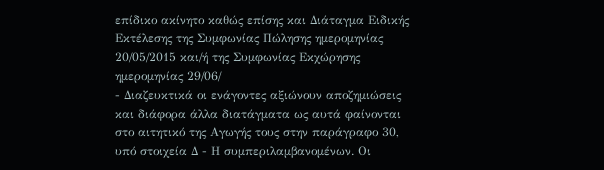επίδικο ακίνητο καθώς επίσης και Διάταγμα Ειδικής Εκτέλεσης της Συμφωνίας Πώλησης ημερομηνίας 20/05/2015 και/ή της Συμφωνίας Εκχώρησης ημερομηνίας 29/06/
- Διαζευκτικά οι ενάγοντες αξιώνουν αποζημιώσεις και διάφορα άλλα διατάγματα ως αυτά φαίνονται στο αιτητικό της Αγωγής τους στην παράγραφο 30, υπό στοιχεία Δ - Η συμπεριλαμβανομένων. Οι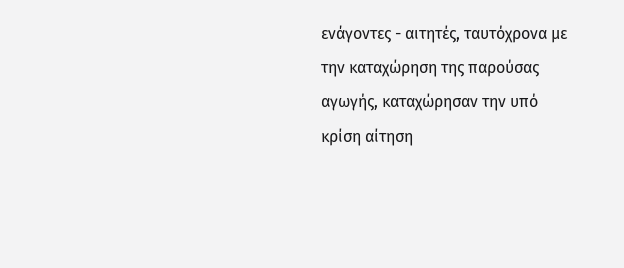ενάγοντες - αιτητές, ταυτόχρονα με την καταχώρηση της παρούσας αγωγής, καταχώρησαν την υπό κρίση αίτηση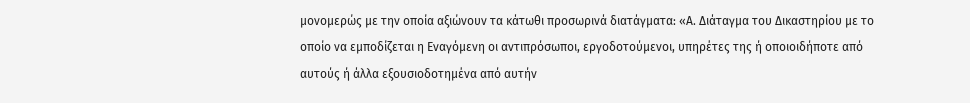μονομερώς με την οποία αξιώνουν τα κάτωθι προσωρινά διατάγματα: «Α. Διάταγμα του Δικαστηρίου με το οποίο να εμποδίζεται η Εναγόμενη οι αντιπρόσωποι, εργοδοτούμενοι, υπηρέτες της ή οποιοιδήποτε από αυτούς ή άλλα εξουσιοδοτημένα από αυτήν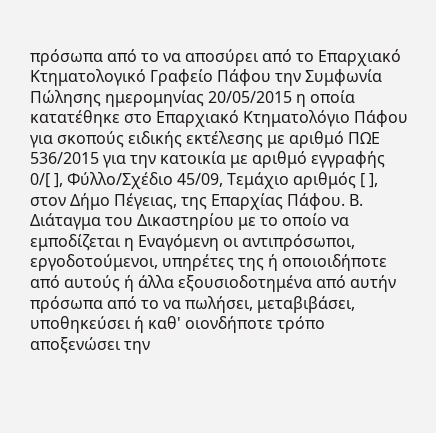πρόσωπα από το να αποσύρει από το Επαρχιακό Κτηματολογικό Γραφείο Πάφου την Συμφωνία Πώλησης ημερομηνίας 20/05/2015 η οποία κατατέθηκε στο Επαρχιακό Κτηματολόγιο Πάφου για σκοπούς ειδικής εκτέλεσης με αριθμό ΠΩΕ 536/2015 για την κατοικία με αριθμό εγγραφής 0/[ ], Φύλλο/Σχέδιο 45/09, Τεμάχιο αριθμός [ ], στον Δήμο Πέγειας, της Επαρχίας Πάφου. Β. Διάταγμα του Δικαστηρίου με το οποίο να εμποδίζεται η Εναγόμενη οι αντιπρόσωποι, εργοδοτούμενοι, υπηρέτες της ή οποιοιδήποτε από αυτούς ή άλλα εξουσιοδοτημένα από αυτήν πρόσωπα από το να πωλήσει, μεταβιβάσει, υποθηκεύσει ή καθ' οιονδήποτε τρόπο αποξενώσει την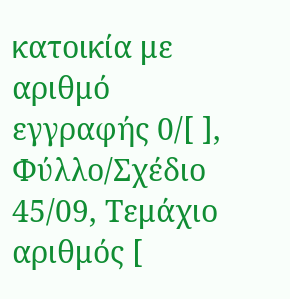κατοικία με αριθμό εγγραφής 0/[ ], Φύλλο/Σχέδιο 45/09, Τεμάχιο αριθμός [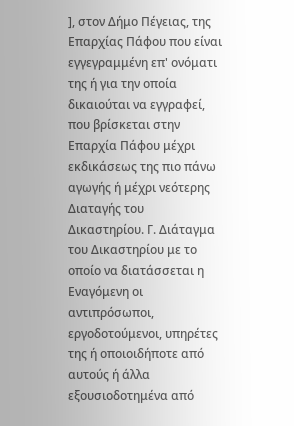], στον Δήμο Πέγειας, της Επαρχίας Πάφου που είναι εγγεγραμμένη επ' ονόματι της ή για την οποία δικαιούται να εγγραφεί, που βρίσκεται στην Επαρχία Πάφου μέχρι εκδικάσεως της πιο πάνω αγωγής ή μέχρι νεότερης Διαταγής του Δικαστηρίου. Γ. Διάταγμα του Δικαστηρίου με το οποίο να διατάσσεται η Εναγόμενη οι αντιπρόσωποι, εργοδοτούμενοι, υπηρέτες της ή οποιοιδήποτε από αυτούς ή άλλα εξουσιοδοτημένα από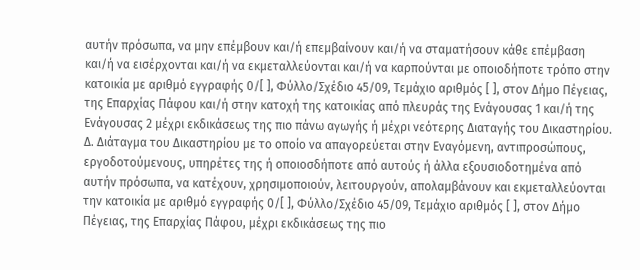αυτήν πρόσωπα, να μην επέμβουν και/ή επεμβαίνουν και/ή να σταματήσουν κάθε επέμβαση και/ή να εισέρχονται και/ή να εκμεταλλεύονται και/ή να καρπούνται με οποιοδήποτε τρόπο στην κατοικία με αριθμό εγγραφής 0/[ ], Φύλλο/Σχέδιο 45/09, Τεμάχιο αριθμός [ ], στον Δήμο Πέγειας, της Επαρχίας Πάφου και/ή στην κατοχή της κατοικίας από πλευράς της Ενάγουσας 1 και/ή της Ενάγουσας 2 μέχρι εκδικάσεως της πιο πάνω αγωγής ή μέχρι νεότερης Διαταγής του Δικαστηρίου. Δ. Διάταγμα του Δικαστηρίου με το οποίο να απαγορεύεται στην Εναγόμενη, αντιπροσώπους, εργοδοτούμενους, υπηρέτες της ή οποιοσδήποτε από αυτούς ή άλλα εξουσιοδοτημένα από αυτήν πρόσωπα, να κατέχουν, χρησιμοποιούν, λειτουργούν, απολαμβάνουν και εκμεταλλεύονται την κατοικία με αριθμό εγγραφής 0/[ ], Φύλλο/Σχέδιο 45/09, Τεμάχιο αριθμός [ ], στον Δήμο Πέγειας, της Επαρχίας Πάφου, μέχρι εκδικάσεως της πιο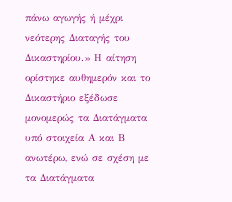πάνω αγωγής ή μέχρι νεότερης Διαταγής του Δικαστηρίου.» Η αίτηση ορίστηκε αυθημερόν και το Δικαστήριο εξέδωσε μονομερώς τα Διατάγματα υπό στοιχεία Α και Β ανωτέρω, ενώ σε σχέση με τα Διατάγματα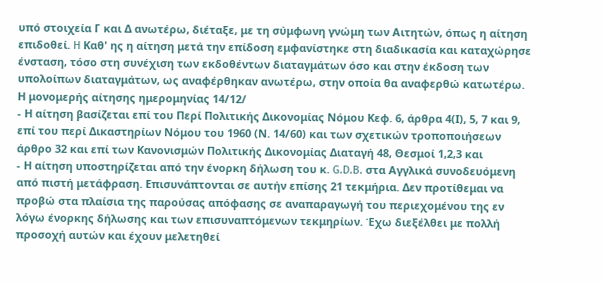υπό στοιχεία Γ και Δ ανωτέρω, διέταξε, με τη σύμφωνη γνώμη των Αιτητών, όπως η αίτηση επιδοθεί. H Καθ' ης η αίτηση μετά την επίδοση εμφανίστηκε στη διαδικασία και καταχώρησε ένσταση, τόσο στη συνέχιση των εκδοθέντων διαταγμάτων όσο και στην έκδοση των υπολοίπων διαταγμάτων, ως αναφέρθηκαν ανωτέρω, στην οποία θα αναφερθώ κατωτέρω. Η μονομερής αίτησης ημερομηνίας 14/12/
- Η αίτηση βασίζεται επί του Περί Πολιτικής Δικονομίας Νόμου Κεφ. 6, άρθρα 4(Ι), 5, 7 και 9, επί του περί Δικαστηρίων Νόμου του 1960 (Ν. 14/60) και των σχετικών τροποποιήσεων άρθρο 32 και επί των Κανονισμών Πολιτικής Δικονομίας Διαταγή 48, Θεσμοί 1,2,3 και
- Η αίτηση υποστηρίζεται από την ένορκη δήλωση του κ. G.D.B. στα Αγγλικά συνοδευόμενη από πιστή μετάφραση. Επισυνάπτονται σε αυτήν επίσης 21 τεκμήρια. Δεν προτίθεμαι να προβώ στα πλαίσια της παρούσας απόφασης σε αναπαραγωγή του περιεχομένου της εν λόγω ένορκης δήλωσης και των επισυναπτόμενων τεκμηρίων. Έχω διεξέλθει με πολλή προσοχή αυτών και έχουν μελετηθεί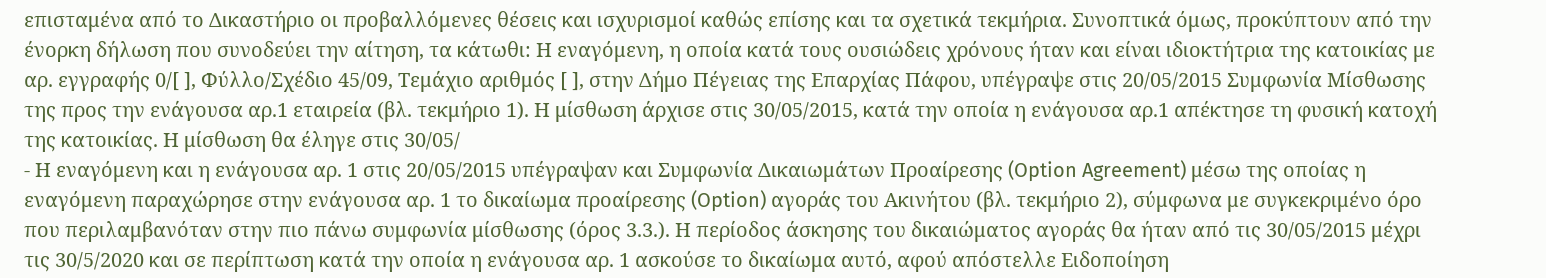επισταμένα από το Δικαστήριο οι προβαλλόμενες θέσεις και ισχυρισμοί καθώς επίσης και τα σχετικά τεκμήρια. Συνοπτικά όμως, προκύπτουν από την ένορκη δήλωση που συνοδεύει την αίτηση, τα κάτωθι: Η εναγόμενη, η οποία κατά τους ουσιώδεις χρόνους ήταν και είναι ιδιοκτήτρια της κατοικίας με αρ. εγγραφής 0/[ ], Φύλλο/Σχέδιο 45/09, Τεμάχιο αριθμός [ ], στην Δήμο Πέγειας της Επαρχίας Πάφου, υπέγραψε στις 20/05/2015 Συμφωνία Μίσθωσης της προς την ενάγουσα αρ.1 εταιρεία (βλ. τεκμήριο 1). Η μίσθωση άρχισε στις 30/05/2015, κατά την οποία η ενάγουσα αρ.1 απέκτησε τη φυσική κατοχή της κατοικίας. Η μίσθωση θα έληγε στις 30/05/
- Η εναγόμενη και η ενάγουσα αρ. 1 στις 20/05/2015 υπέγραψαν και Συμφωνία Δικαιωμάτων Προαίρεσης (Option Agreement) μέσω της οποίας η εναγόμενη παραχώρησε στην ενάγουσα αρ. 1 το δικαίωμα προαίρεσης (Option) αγοράς του Ακινήτου (βλ. τεκμήριο 2), σύμφωνα με συγκεκριμένο όρο που περιλαμβανόταν στην πιο πάνω συμφωνία μίσθωσης (όρος 3.3.). Η περίοδος άσκησης του δικαιώματος αγοράς θα ήταν από τις 30/05/2015 μέχρι τις 30/5/2020 και σε περίπτωση κατά την οποία η ενάγουσα αρ. 1 ασκούσε το δικαίωμα αυτό, αφού απόστελλε Ειδοποίηση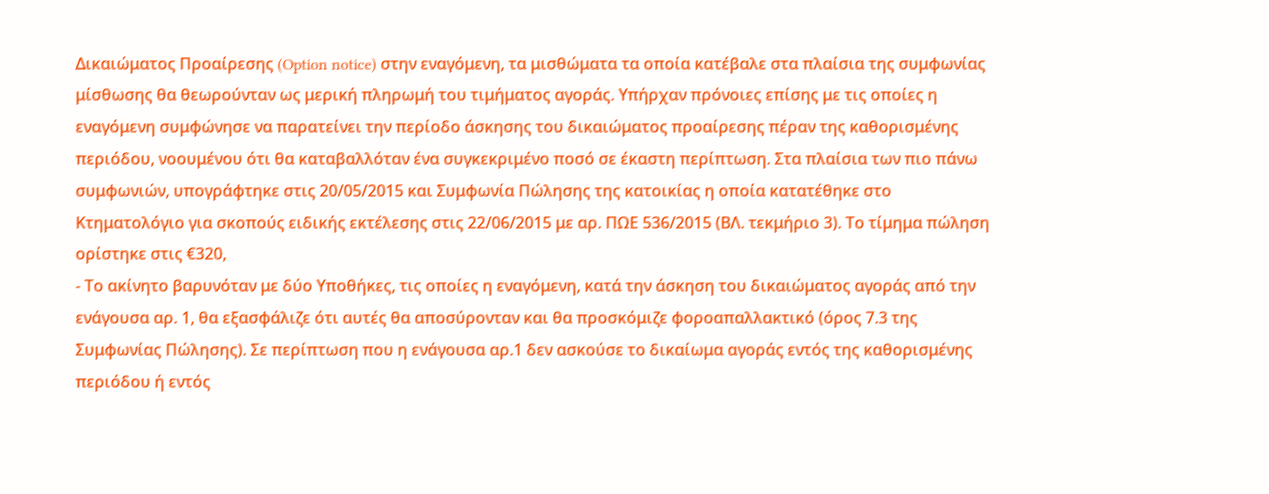Δικαιώματος Προαίρεσης (Option notice) στην εναγόμενη, τα μισθώματα τα οποία κατέβαλε στα πλαίσια της συμφωνίας μίσθωσης θα θεωρούνταν ως μερική πληρωμή του τιμήματος αγοράς. Υπήρχαν πρόνοιες επίσης με τις οποίες η εναγόμενη συμφώνησε να παρατείνει την περίοδο άσκησης του δικαιώματος προαίρεσης πέραν της καθορισμένης περιόδου, νοουμένου ότι θα καταβαλλόταν ένα συγκεκριμένο ποσό σε έκαστη περίπτωση. Στα πλαίσια των πιο πάνω συμφωνιών, υπογράφτηκε στις 20/05/2015 και Συμφωνία Πώλησης της κατοικίας η οποία κατατέθηκε στο Κτηματολόγιο για σκοπούς ειδικής εκτέλεσης στις 22/06/2015 με αρ. ΠΩΕ 536/2015 (ΒΛ. τεκμήριο 3). Το τίμημα πώληση ορίστηκε στις €320,
- Το ακίνητο βαρυνόταν με δύο Υποθήκες, τις οποίες η εναγόμενη, κατά την άσκηση του δικαιώματος αγοράς από την ενάγουσα αρ. 1, θα εξασφάλιζε ότι αυτές θα αποσύρονταν και θα προσκόμιζε φοροαπαλλακτικό (όρος 7.3 της Συμφωνίας Πώλησης). Σε περίπτωση που η ενάγουσα αρ.1 δεν ασκούσε το δικαίωμα αγοράς εντός της καθορισμένης περιόδου ή εντός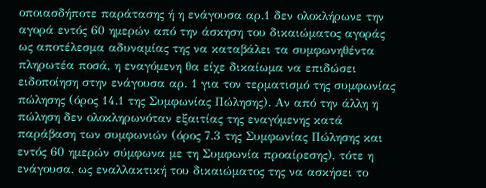οποιασδήποτε παράτασης ή η ενάγουσα αρ.1 δεν ολοκλήρωνε την αγορά εντός 60 ημερών από την άσκηση του δικαιώματος αγοράς ως αποτέλεσμα αδυναμίας της να καταβάλει τα συμφωνηθέντα πληρωτέα ποσά, η εναγόμενη θα είχε δικαίωμα να επιδώσει ειδοποίηση στην ενάγουσα αρ. 1 για τον τερματισμό της συμφωνίας πώλησης (όρος 14.1 της Συμφωνίας Πώλησης). Αν από την άλλη η πώληση δεν ολοκληρωνόταν εξαιτίας της εναγόμενης κατά παράβαση των συμφωνιών (όρος 7.3 της Συμφωνίας Πώλησης και εντός 60 ημερών σύμφωνα με τη Συμφωνία προαίρεσης), τότε η ενάγουσα, ως εναλλακτική του δικαιώματος της να ασκήσει το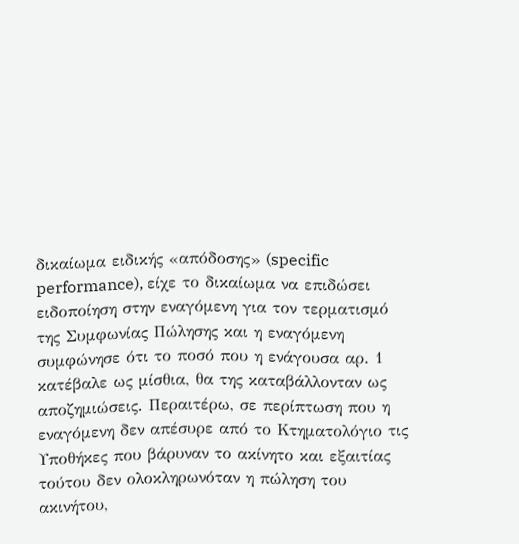δικαίωμα ειδικής «απόδοσης» (specific performance), είχε το δικαίωμα να επιδώσει ειδοποίηση στην εναγόμενη για τον τερματισμό της Συμφωνίας Πώλησης και η εναγόμενη συμφώνησε ότι το ποσό που η ενάγουσα αρ. 1 κατέβαλε ως μίσθια, θα της καταβάλλονταν ως αποζημιώσεις. Περαιτέρω, σε περίπτωση που η εναγόμενη δεν απέσυρε από το Κτηματολόγιο τις Υποθήκες που βάρυναν το ακίνητο και εξαιτίας τούτου δεν ολοκληρωνόταν η πώληση του ακινήτου,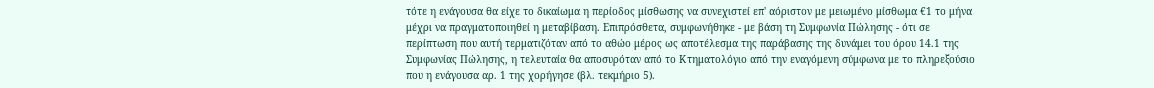τότε η ενάγουσα θα είχε το δικαίωμα η περίοδος μίσθωσης να συνεχιστεί επ' αόριστον με μειωμένο μίσθωμα €1 το μήνα μέχρι να πραγματοποιηθεί η μεταβίβαση. Επιπρόσθετα, συμφωνήθηκε - με βάση τη Συμφωνία Πώλησης - ότι σε περίπτωση που αυτή τερματιζόταν από το αθώο μέρος ως αποτέλεσμα της παράβασης της δυνάμει του όρου 14.1 της Συμφωνίας Πώλησης, η τελευταία θα αποσυρόταν από το Κτηματολόγιο από την εναγόμενη σύμφωνα με το πληρεξούσιο που η ενάγουσα αρ. 1 της χορήγησε (βλ. τεκμήριο 5).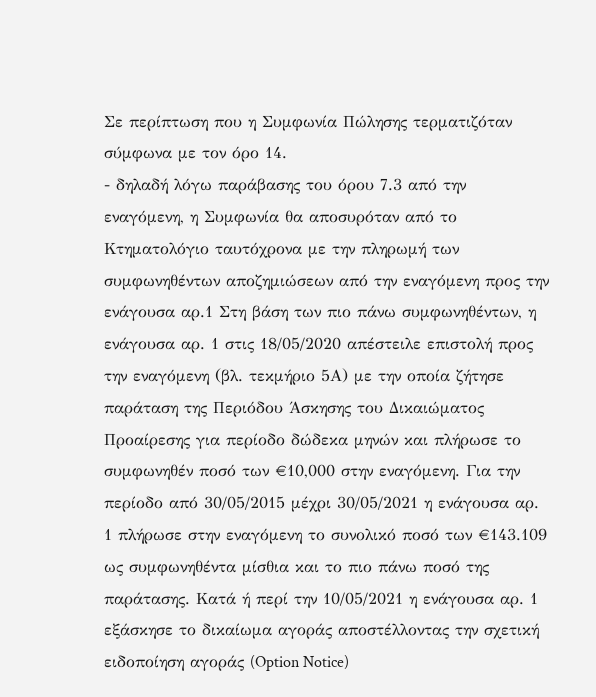Σε περίπτωση που η Συμφωνία Πώλησης τερματιζόταν σύμφωνα με τον όρο 14.
- δηλαδή λόγω παράβασης του όρου 7.3 από την εναγόμενη, η Συμφωνία θα αποσυρόταν από το Κτηματολόγιο ταυτόχρονα με την πληρωμή των συμφωνηθέντων αποζημιώσεων από την εναγόμενη προς την ενάγουσα αρ.1 Στη βάση των πιο πάνω συμφωνηθέντων, η ενάγουσα αρ. 1 στις 18/05/2020 απέστειλε επιστολή προς την εναγόμενη (βλ. τεκμήριο 5Α) με την οποία ζήτησε παράταση της Περιόδου Άσκησης του Δικαιώματος Προαίρεσης για περίοδο δώδεκα μηνών και πλήρωσε το συμφωνηθέν ποσό των €10,000 στην εναγόμενη. Για την περίοδο από 30/05/2015 μέχρι 30/05/2021 η ενάγουσα αρ. 1 πλήρωσε στην εναγόμενη το συνολικό ποσό των €143.109 ως συμφωνηθέντα μίσθια και το πιο πάνω ποσό της παράτασης. Κατά ή περί την 10/05/2021 η ενάγουσα αρ. 1 εξάσκησε το δικαίωμα αγοράς αποστέλλοντας την σχετική ειδοποίηση αγοράς (Option Notice)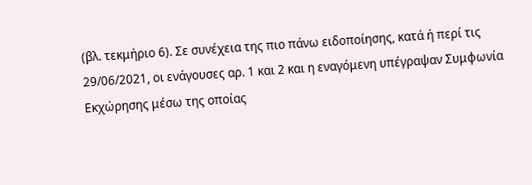(βλ. τεκμήριο 6). Σε συνέχεια της πιο πάνω ειδοποίησης, κατά ή περί τις 29/06/2021, οι ενάγουσες αρ. 1 και 2 και η εναγόμενη υπέγραψαν Συμφωνία Εκχώρησης μέσω της οποίας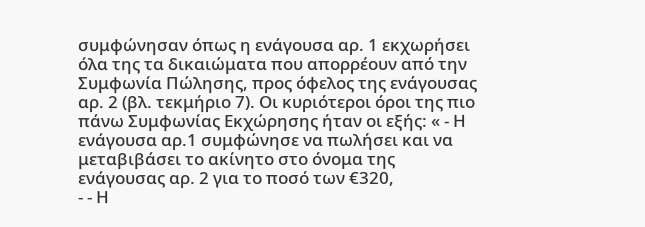συμφώνησαν όπως η ενάγουσα αρ. 1 εκχωρήσει όλα της τα δικαιώματα που απορρέουν από την Συμφωνία Πώλησης, προς όφελος της ενάγουσας αρ. 2 (βλ. τεκμήριο 7). Οι κυριότεροι όροι της πιο πάνω Συμφωνίας Εκχώρησης ήταν οι εξής: « - Η ενάγουσα αρ.1 συμφώνησε να πωλήσει και να μεταβιβάσει το ακίνητο στο όνομα της ενάγουσας αρ. 2 για το ποσό των €320,
- - Η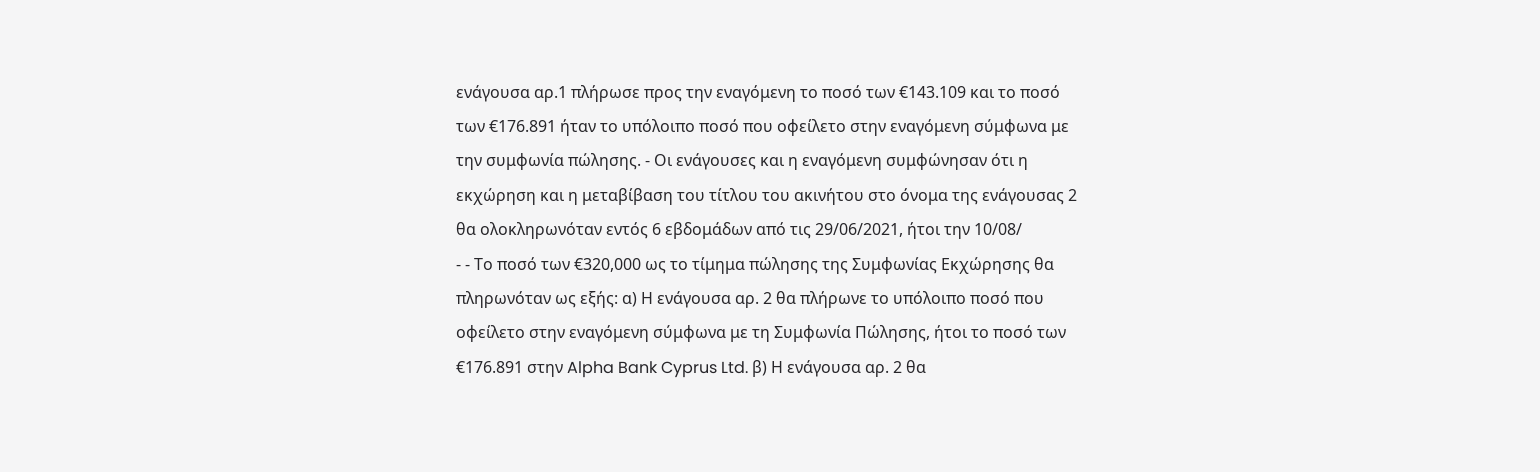ενάγουσα αρ.1 πλήρωσε προς την εναγόμενη το ποσό των €143.109 και το ποσό των €176.891 ήταν το υπόλοιπο ποσό που οφείλετο στην εναγόμενη σύμφωνα με την συμφωνία πώλησης. - Οι ενάγουσες και η εναγόμενη συμφώνησαν ότι η εκχώρηση και η μεταβίβαση του τίτλου του ακινήτου στο όνομα της ενάγουσας 2 θα ολοκληρωνόταν εντός 6 εβδομάδων από τις 29/06/2021, ήτοι την 10/08/
- - Το ποσό των €320,000 ως το τίμημα πώλησης της Συμφωνίας Εκχώρησης θα πληρωνόταν ως εξής: α) Η ενάγουσα αρ. 2 θα πλήρωνε το υπόλοιπο ποσό που οφείλετο στην εναγόμενη σύμφωνα με τη Συμφωνία Πώλησης, ήτοι το ποσό των €176.891 στην Alpha Bank Cyprus Ltd. β) Η ενάγουσα αρ. 2 θα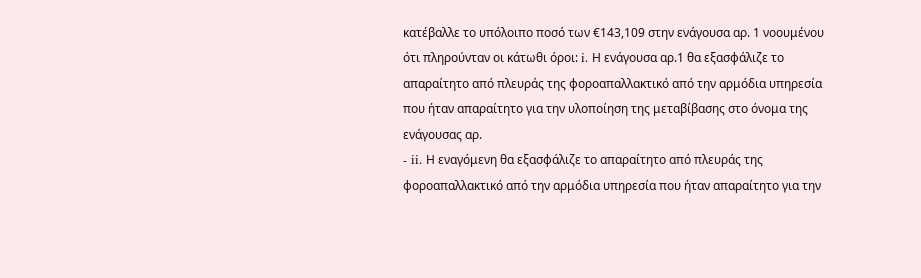κατέβαλλε το υπόλοιπο ποσό των €143,109 στην ενάγουσα αρ. 1 νοουμένου ότι πληρούνταν οι κάτωθι όροι: i. Η ενάγουσα αρ.1 θα εξασφάλιζε το απαραίτητο από πλευράς της φοροαπαλλακτικό από την αρμόδια υπηρεσία που ήταν απαραίτητο για την υλοποίηση της μεταβίβασης στο όνομα της ενάγουσας αρ.
- ii. Η εναγόμενη θα εξασφάλιζε το απαραίτητο από πλευράς της φοροαπαλλακτικό από την αρμόδια υπηρεσία που ήταν απαραίτητο για την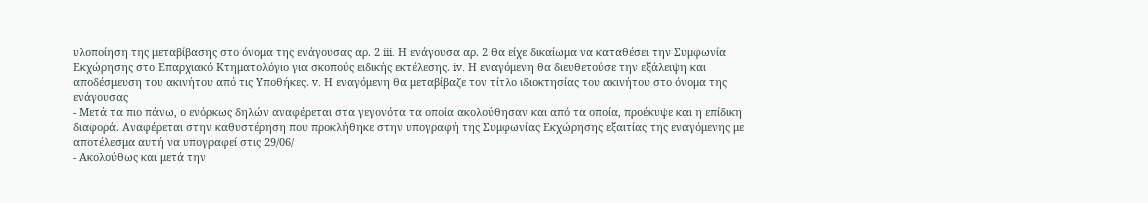υλοποίηση της μεταβίβασης στο όνομα της ενάγουσας αρ. 2 iii. Η ενάγουσα αρ. 2 θα είχε δικαίωμα να καταθέσει την Συμφωνία Εκχώρησης στο Επαρχιακό Κτηματολόγιο για σκοπούς ειδικής εκτέλεσης. iv. Η εναγόμενη θα διευθετούσε την εξάλειψη και αποδέσμευση του ακινήτου από τις Υποθήκες. v. Η εναγόμενη θα μεταβίβαζε τον τίτλο ιδιοκτησίας του ακινήτου στο όνομα της ενάγουσας
- Μετά τα πιο πάνω, ο ενόρκως δηλών αναφέρεται στα γεγονότα τα οποία ακολούθησαν και από τα οποία, προέκυψε και η επίδικη διαφορά. Αναφέρεται στην καθυστέρηση που προκλήθηκε στην υπογραφή της Συμφωνίας Εκχώρησης εξαιτίας της εναγόμενης με αποτέλεσμα αυτή να υπογραφεί στις 29/06/
- Ακολούθως και μετά την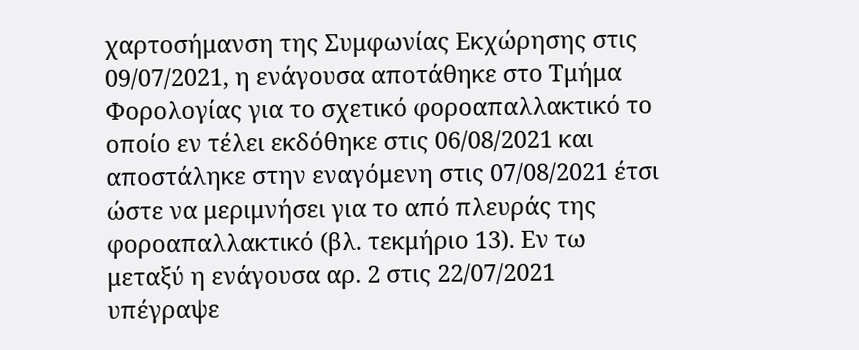χαρτοσήμανση της Συμφωνίας Εκχώρησης στις 09/07/2021, η ενάγουσα αποτάθηκε στο Τμήμα Φορολογίας για το σχετικό φοροαπαλλακτικό το οποίο εν τέλει εκδόθηκε στις 06/08/2021 και αποστάληκε στην εναγόμενη στις 07/08/2021 έτσι ώστε να μεριμνήσει για το από πλευράς της φοροαπαλλακτικό (βλ. τεκμήριο 13). Εν τω μεταξύ η ενάγουσα αρ. 2 στις 22/07/2021 υπέγραψε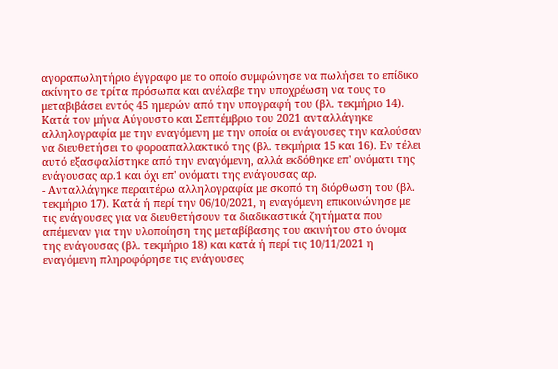αγοραπωλητήριο έγγραφο με το οποίο συμφώνησε να πωλήσει το επίδικο ακίνητο σε τρίτα πρόσωπα και ανέλαβε την υποχρέωση να τους το μεταβιβάσει εντός 45 ημερών από την υπογραφή του (βλ. τεκμήριο 14). Κατά τον μήνα Αύγουστο και Σεπτέμβριο του 2021 ανταλλάγηκε αλληλογραφία με την εναγόμενη με την οποία οι ενάγουσες την καλούσαν να διευθετήσει το φοροαπαλλακτικό της (βλ. τεκμήρια 15 και 16). Εν τέλει αυτό εξασφαλίστηκε από την εναγόμενη, αλλά εκδόθηκε επ' ονόματι της ενάγουσας αρ.1 και όχι επ' ονόματι της ενάγουσας αρ.
- Ανταλλάγηκε περαιτέρω αλληλογραφία με σκοπό τη διόρθωση του (βλ. τεκμήριο 17). Κατά ή περί την 06/10/2021, η εναγόμενη επικοινώνησε με τις ενάγουσες για να διευθετήσουν τα διαδικαστικά ζητήματα που απέμεναν για την υλοποίηση της μεταβίβασης του ακινήτου στο όνομα της ενάγουσας (βλ. τεκμήριο 18) και κατά ή περί τις 10/11/2021 η εναγόμενη πληροφόρησε τις ενάγουσες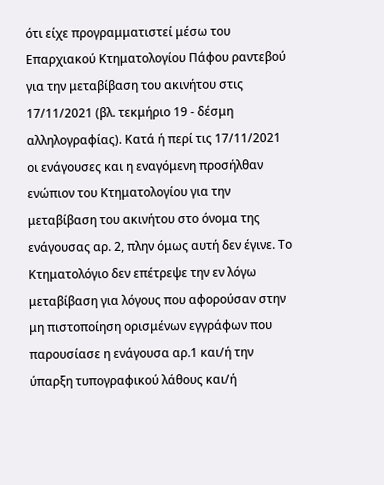ότι είχε προγραμματιστεί μέσω του Επαρχιακού Κτηματολογίου Πάφου ραντεβού για την μεταβίβαση του ακινήτου στις 17/11/2021 (βλ. τεκμήριο 19 - δέσμη αλληλογραφίας). Κατά ή περί τις 17/11/2021 οι ενάγουσες και η εναγόμενη προσήλθαν ενώπιον του Κτηματολογίου για την μεταβίβαση του ακινήτου στο όνομα της ενάγουσας αρ. 2, πλην όμως αυτή δεν έγινε. Το Κτηματολόγιο δεν επέτρεψε την εν λόγω μεταβίβαση για λόγους που αφορούσαν στην μη πιστοποίηση ορισμένων εγγράφων που παρουσίασε η ενάγουσα αρ.1 και/ή την ύπαρξη τυπογραφικού λάθους και/ή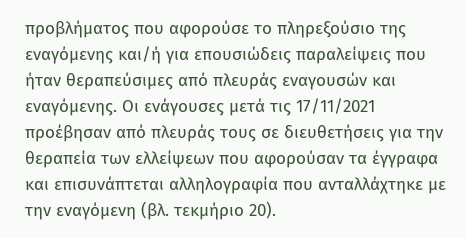προβλήματος που αφορούσε το πληρεξούσιο της εναγόμενης και/ή για επουσιώδεις παραλείψεις που ήταν θεραπεύσιμες από πλευράς εναγουσών και εναγόμενης. Οι ενάγουσες μετά τις 17/11/2021 προέβησαν από πλευράς τους σε διευθετήσεις για την θεραπεία των ελλείψεων που αφορούσαν τα έγγραφα και επισυνάπτεται αλληλογραφία που ανταλλάχτηκε με την εναγόμενη (βλ. τεκμήριο 20).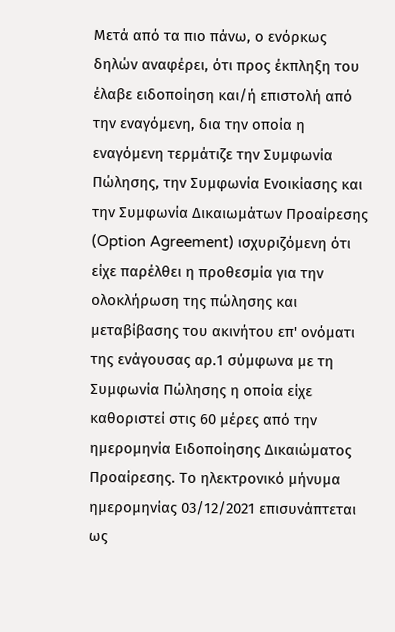Μετά από τα πιο πάνω, ο ενόρκως δηλών αναφέρει, ότι προς έκπληξη του έλαβε ειδοποίηση και/ή επιστολή από την εναγόμενη, δια την οποία η εναγόμενη τερμάτιζε την Συμφωνία Πώλησης, την Συμφωνία Ενοικίασης και την Συμφωνία Δικαιωμάτων Προαίρεσης (Option Agreement) ισχυριζόμενη ότι είχε παρέλθει η προθεσμία για την ολοκλήρωση της πώλησης και μεταβίβασης του ακινήτου επ' ονόματι της ενάγουσας αρ.1 σύμφωνα με τη Συμφωνία Πώλησης η οποία είχε καθοριστεί στις 60 μέρες από την ημερομηνία Ειδοποίησης Δικαιώματος Προαίρεσης. Το ηλεκτρονικό μήνυμα ημερομηνίας 03/12/2021 επισυνάπτεται ως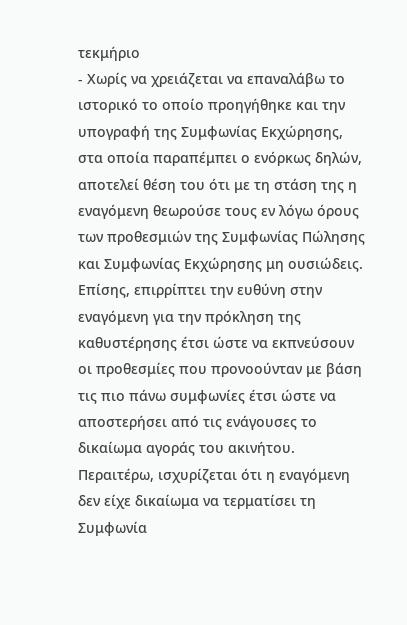τεκμήριο
- Χωρίς να χρειάζεται να επαναλάβω το ιστορικό το οποίο προηγήθηκε και την υπογραφή της Συμφωνίας Εκχώρησης, στα οποία παραπέμπει ο ενόρκως δηλών, αποτελεί θέση του ότι με τη στάση της η εναγόμενη θεωρούσε τους εν λόγω όρους των προθεσμιών της Συμφωνίας Πώλησης και Συμφωνίας Εκχώρησης μη ουσιώδεις. Επίσης, επιρρίπτει την ευθύνη στην εναγόμενη για την πρόκληση της καθυστέρησης έτσι ώστε να εκπνεύσουν οι προθεσμίες που προνοούνταν με βάση τις πιο πάνω συμφωνίες έτσι ώστε να αποστερήσει από τις ενάγουσες το δικαίωμα αγοράς του ακινήτου. Περαιτέρω, ισχυρίζεται ότι η εναγόμενη δεν είχε δικαίωμα να τερματίσει τη Συμφωνία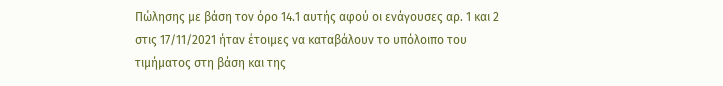Πώλησης με βάση τον όρο 14.1 αυτής αφού οι ενάγουσες αρ. 1 και 2 στις 17/11/2021 ήταν έτοιμες να καταβάλουν το υπόλοιπο του τιμήματος στη βάση και της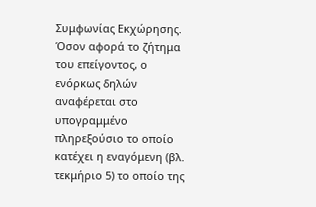Συμφωνίας Εκχώρησης. Όσον αφορά το ζήτημα του επείγοντος, ο ενόρκως δηλών αναφέρεται στο υπογραμμένο πληρεξούσιο το οποίο κατέχει η εναγόμενη (βλ. τεκμήριο 5) το οποίο της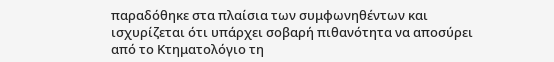παραδόθηκε στα πλαίσια των συμφωνηθέντων και ισχυρίζεται ότι υπάρχει σοβαρή πιθανότητα να αποσύρει από το Κτηματολόγιο τη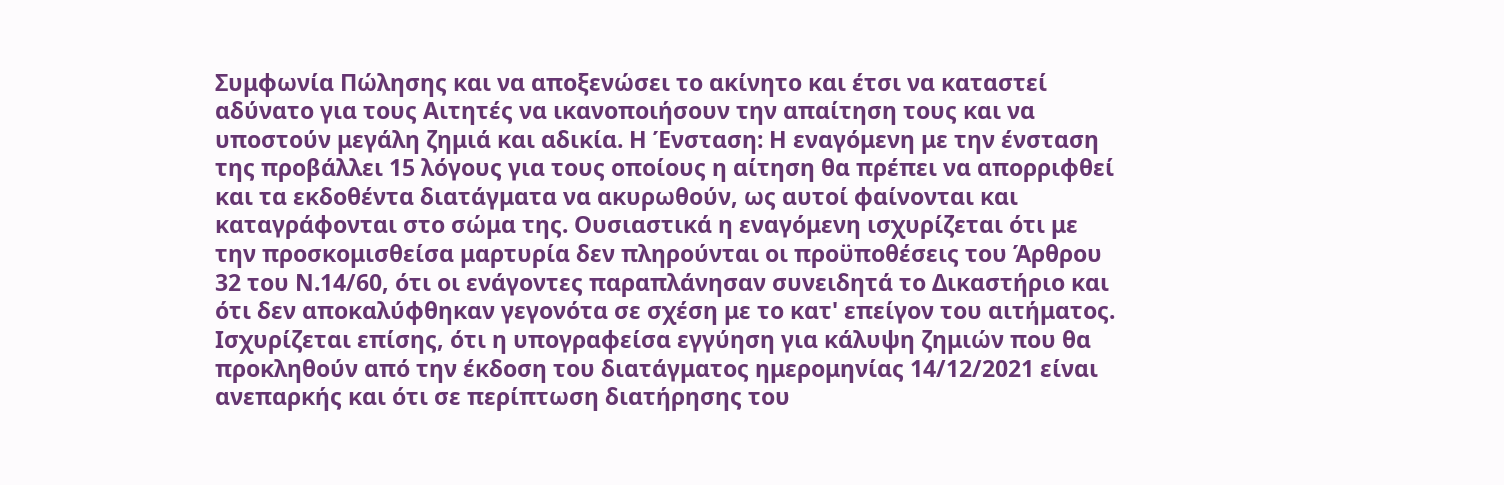Συμφωνία Πώλησης και να αποξενώσει το ακίνητο και έτσι να καταστεί αδύνατο για τους Αιτητές να ικανοποιήσουν την απαίτηση τους και να υποστούν μεγάλη ζημιά και αδικία. Η Ένσταση: Η εναγόμενη με την ένσταση της προβάλλει 15 λόγους για τους οποίους η αίτηση θα πρέπει να απορριφθεί και τα εκδοθέντα διατάγματα να ακυρωθούν, ως αυτοί φαίνονται και καταγράφονται στο σώμα της. Ουσιαστικά η εναγόμενη ισχυρίζεται ότι με την προσκομισθείσα μαρτυρία δεν πληρούνται οι προϋποθέσεις του Άρθρου 32 του Ν.14/60, ότι οι ενάγοντες παραπλάνησαν συνειδητά το Δικαστήριο και ότι δεν αποκαλύφθηκαν γεγονότα σε σχέση με το κατ' επείγον του αιτήματος. Ισχυρίζεται επίσης, ότι η υπογραφείσα εγγύηση για κάλυψη ζημιών που θα προκληθούν από την έκδοση του διατάγματος ημερομηνίας 14/12/2021 είναι ανεπαρκής και ότι σε περίπτωση διατήρησης του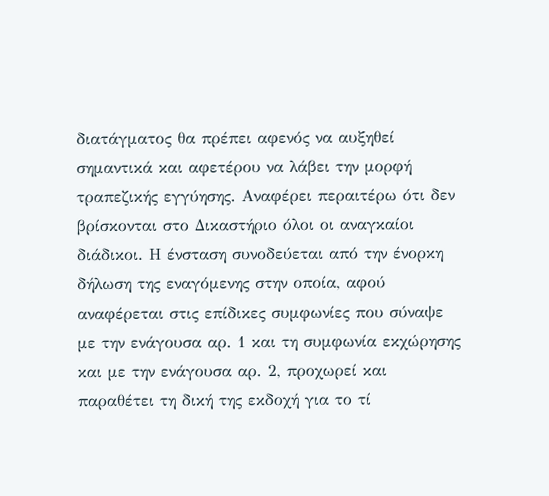διατάγματος θα πρέπει αφενός να αυξηθεί σημαντικά και αφετέρου να λάβει την μορφή τραπεζικής εγγύησης. Αναφέρει περαιτέρω ότι δεν βρίσκονται στο Δικαστήριο όλοι οι αναγκαίοι διάδικοι. Η ένσταση συνοδεύεται από την ένορκη δήλωση της εναγόμενης στην οποία, αφού αναφέρεται στις επίδικες συμφωνίες που σύναψε με την ενάγουσα αρ. 1 και τη συμφωνία εκχώρησης και με την ενάγουσα αρ. 2, προχωρεί και παραθέτει τη δική της εκδοχή για το τί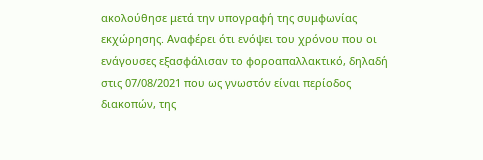ακολούθησε μετά την υπογραφή της συμφωνίας εκχώρησης. Αναφέρει ότι ενόψει του χρόνου που οι ενάγουσες εξασφάλισαν το φοροαπαλλακτικό, δηλαδή στις 07/08/2021 που ως γνωστόν είναι περίοδος διακοπών, της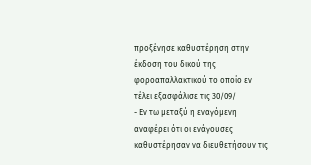προξένησε καθυστέρηση στην έκδοση του δικού της φοροαπαλλακτικού το οποίο εν τέλει εξασφάλισε τις 30/09/
- Εν τω μεταξύ η εναγόμενη αναφέρει ότι οι ενάγουσες καθυστέρησαν να διευθετήσουν τις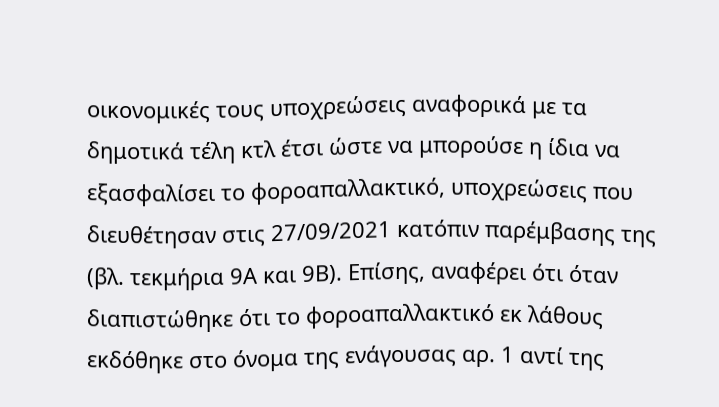οικονομικές τους υποχρεώσεις αναφορικά με τα δημοτικά τέλη κτλ έτσι ώστε να μπορούσε η ίδια να εξασφαλίσει το φοροαπαλλακτικό, υποχρεώσεις που διευθέτησαν στις 27/09/2021 κατόπιν παρέμβασης της (βλ. τεκμήρια 9Α και 9Β). Επίσης, αναφέρει ότι όταν διαπιστώθηκε ότι το φοροαπαλλακτικό εκ λάθους εκδόθηκε στο όνομα της ενάγουσας αρ. 1 αντί της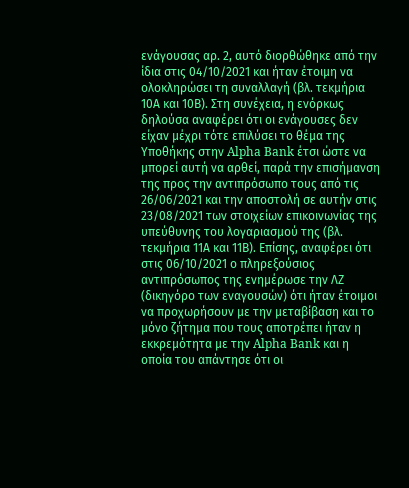ενάγουσας αρ. 2, αυτό διορθώθηκε από την ίδια στις 04/10/2021 και ήταν έτοιμη να ολοκληρώσει τη συναλλαγή (βλ. τεκμήρια 10Α και 10Β). Στη συνέχεια, η ενόρκως δηλούσα αναφέρει ότι οι ενάγουσες δεν είχαν μέχρι τότε επιλύσει το θέμα της Υποθήκης στην Alpha Bank έτσι ώστε να μπορεί αυτή να αρθεί, παρά την επισήμανση της προς την αντιπρόσωπο τους από τις 26/06/2021 και την αποστολή σε αυτήν στις 23/08/2021 των στοιχείων επικοινωνίας της υπεύθυνης του λογαριασμού της (βλ. τεκμήρια 11Α και 11Β). Επίσης, αναφέρει ότι στις 06/10/2021 ο πληρεξούσιος αντιπρόσωπος της ενημέρωσε την ΛΖ (δικηγόρο των εναγουσών) ότι ήταν έτοιμοι να προχωρήσουν με την μεταβίβαση και το μόνο ζήτημα που τους αποτρέπει ήταν η εκκρεμότητα με την Alpha Bank και η οποία του απάντησε ότι οι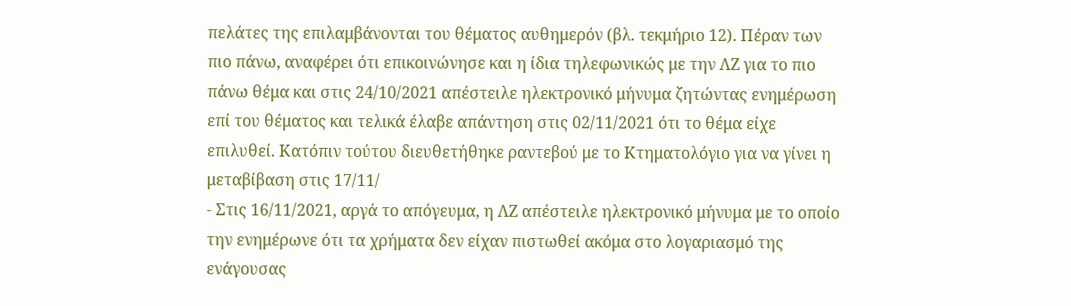πελάτες της επιλαμβάνονται του θέματος αυθημερόν (βλ. τεκμήριο 12). Πέραν των πιο πάνω, αναφέρει ότι επικοινώνησε και η ίδια τηλεφωνικώς με την ΛΖ για το πιο πάνω θέμα και στις 24/10/2021 απέστειλε ηλεκτρονικό μήνυμα ζητώντας ενημέρωση επί του θέματος και τελικά έλαβε απάντηση στις 02/11/2021 ότι το θέμα είχε επιλυθεί. Κατόπιν τούτου διευθετήθηκε ραντεβού με το Κτηματολόγιο για να γίνει η μεταβίβαση στις 17/11/
- Στις 16/11/2021, αργά το απόγευμα, η ΛΖ απέστειλε ηλεκτρονικό μήνυμα με το οποίο την ενημέρωνε ότι τα χρήματα δεν είχαν πιστωθεί ακόμα στο λογαριασμό της ενάγουσας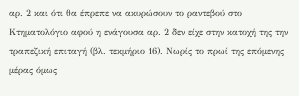αρ. 2 και ότι θα έπρεπε να ακυρώσουν το ραντεβού στο Κτηματολόγιο αφού η ενάγουσα αρ. 2 δεν είχε στην κατοχή της την τραπεζική επιταγή (βλ. τεκμήριο 16). Νωρίς το πρωί της επόμενης μέρας όμως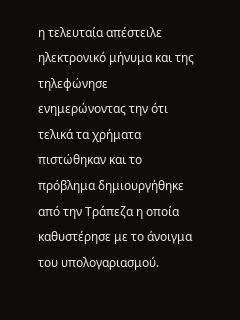η τελευταία απέστειλε ηλεκτρονικό μήνυμα και της τηλεφώνησε ενημερώνοντας την ότι τελικά τα χρήματα πιστώθηκαν και το πρόβλημα δημιουργήθηκε από την Τράπεζα η οποία καθυστέρησε με το άνοιγμα του υπολογαριασμού.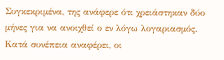Συγκεκριμένα, της ανάφερε ότι χρειάστηκαν δύο μήνες για να ανοιχθεί ο εν λόγω λογαριασμός. Κατά συνέπεια αναφέρει, οι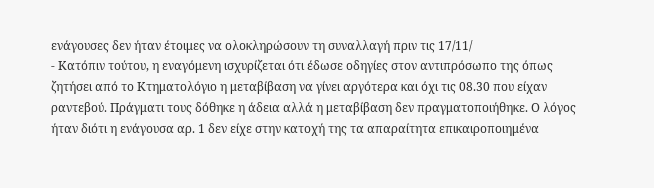ενάγουσες δεν ήταν έτοιμες να ολοκληρώσουν τη συναλλαγή πριν τις 17/11/
- Κατόπιν τούτου, η εναγόμενη ισχυρίζεται ότι έδωσε οδηγίες στον αντιπρόσωπο της όπως ζητήσει από το Κτηματολόγιο η μεταβίβαση να γίνει αργότερα και όχι τις 08.30 που είχαν ραντεβού. Πράγματι τους δόθηκε η άδεια αλλά η μεταβίβαση δεν πραγματοποιήθηκε. Ο λόγος ήταν διότι η ενάγουσα αρ. 1 δεν είχε στην κατοχή της τα απαραίτητα επικαιροποιημένα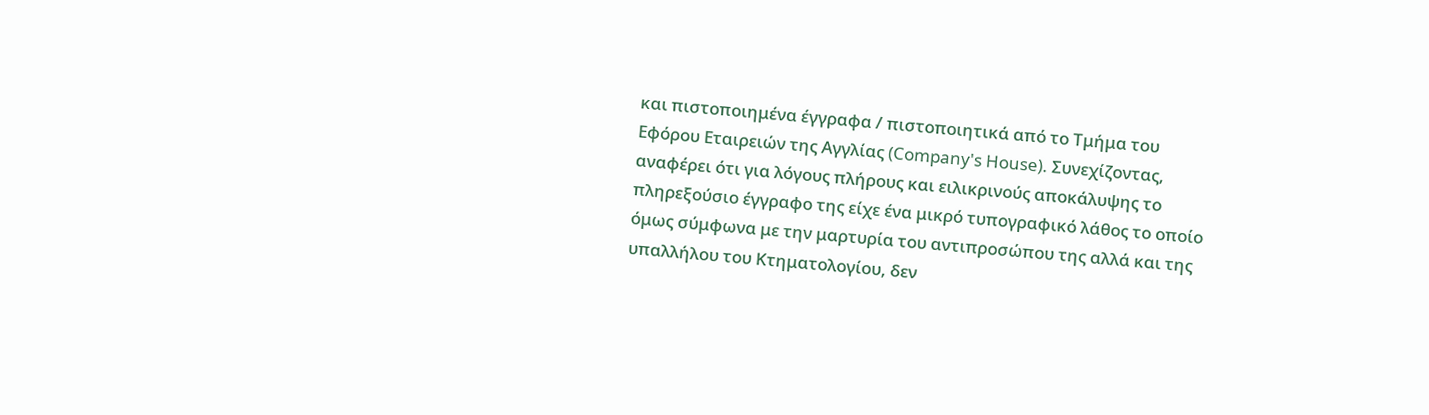και πιστοποιημένα έγγραφα / πιστοποιητικά από το Τμήμα του Εφόρου Εταιρειών της Αγγλίας (Company's House). Συνεχίζοντας, αναφέρει ότι για λόγους πλήρους και ειλικρινούς αποκάλυψης το πληρεξούσιο έγγραφο της είχε ένα μικρό τυπογραφικό λάθος το οποίο όμως σύμφωνα με την μαρτυρία του αντιπροσώπου της αλλά και της υπαλλήλου του Κτηματολογίου, δεν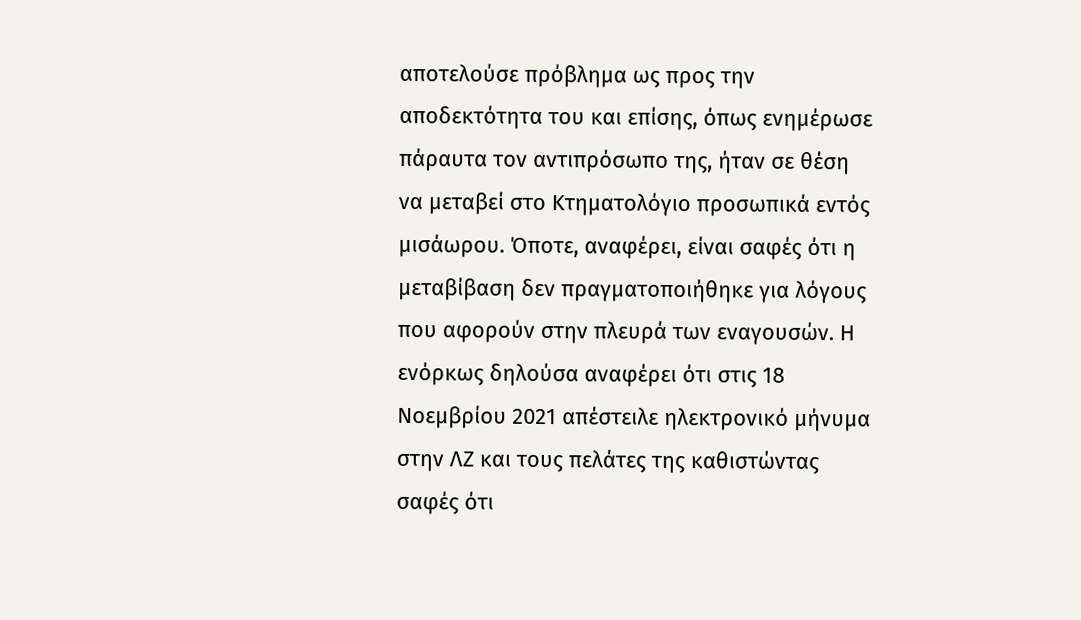αποτελούσε πρόβλημα ως προς την αποδεκτότητα του και επίσης, όπως ενημέρωσε πάραυτα τον αντιπρόσωπο της, ήταν σε θέση να μεταβεί στο Κτηματολόγιο προσωπικά εντός μισάωρου. Όποτε, αναφέρει, είναι σαφές ότι η μεταβίβαση δεν πραγματοποιήθηκε για λόγους που αφορούν στην πλευρά των εναγουσών. Η ενόρκως δηλούσα αναφέρει ότι στις 18 Νοεμβρίου 2021 απέστειλε ηλεκτρονικό μήνυμα στην ΛΖ και τους πελάτες της καθιστώντας σαφές ότι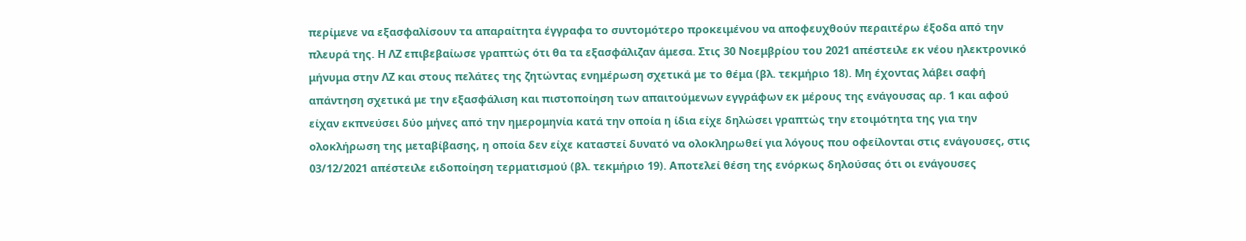περίμενε να εξασφαλίσουν τα απαραίτητα έγγραφα το συντομότερο προκειμένου να αποφευχθούν περαιτέρω έξοδα από την πλευρά της. Η ΛΖ επιβεβαίωσε γραπτώς ότι θα τα εξασφάλιζαν άμεσα. Στις 30 Νοεμβρίου του 2021 απέστειλε εκ νέου ηλεκτρονικό μήνυμα στην ΛΖ και στους πελάτες της ζητώντας ενημέρωση σχετικά με το θέμα (βλ. τεκμήριο 18). Μη έχοντας λάβει σαφή απάντηση σχετικά με την εξασφάλιση και πιστοποίηση των απαιτούμενων εγγράφων εκ μέρους της ενάγουσας αρ. 1 και αφού είχαν εκπνεύσει δύο μήνες από την ημερομηνία κατά την οποία η ίδια είχε δηλώσει γραπτώς την ετοιμότητα της για την ολοκλήρωση της μεταβίβασης, η οποία δεν είχε καταστεί δυνατό να ολοκληρωθεί για λόγους που οφείλονται στις ενάγουσες, στις 03/12/2021 απέστειλε ειδοποίηση τερματισμού (βλ. τεκμήριο 19). Αποτελεί θέση της ενόρκως δηλούσας ότι οι ενάγουσες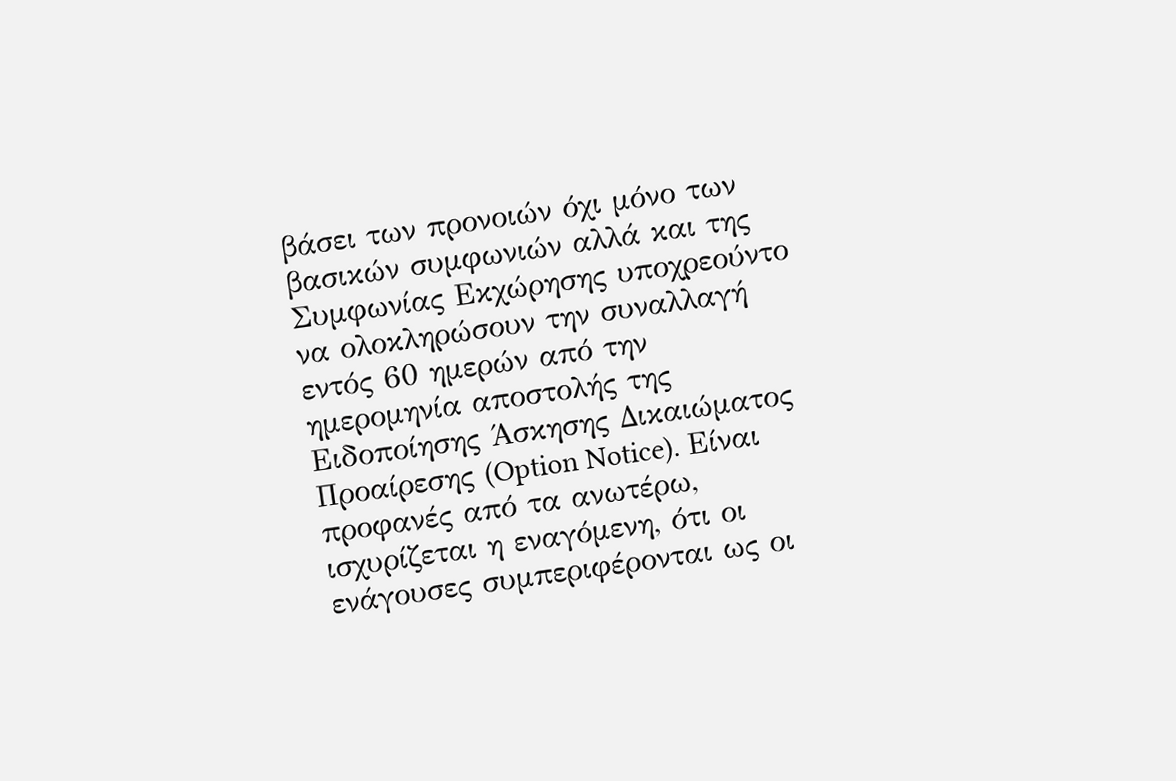βάσει των προνοιών όχι μόνο των βασικών συμφωνιών αλλά και της Συμφωνίας Εκχώρησης υποχρεούντο να ολοκληρώσουν την συναλλαγή εντός 60 ημερών από την ημερομηνία αποστολής της Ειδοποίησης Άσκησης Δικαιώματος Προαίρεσης (Option Notice). Είναι προφανές από τα ανωτέρω, ισχυρίζεται η εναγόμενη, ότι οι ενάγουσες συμπεριφέρονται ως οι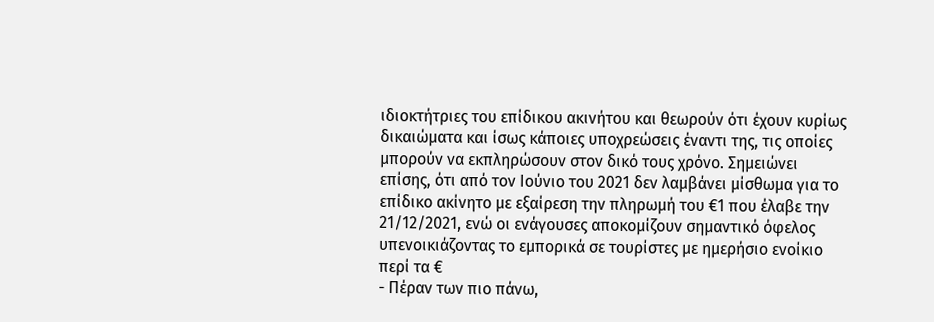ιδιοκτήτριες του επίδικου ακινήτου και θεωρούν ότι έχουν κυρίως δικαιώματα και ίσως κάποιες υποχρεώσεις έναντι της, τις οποίες μπορούν να εκπληρώσουν στον δικό τους χρόνο. Σημειώνει επίσης, ότι από τον Ιούνιο του 2021 δεν λαμβάνει μίσθωμα για το επίδικο ακίνητο με εξαίρεση την πληρωμή του €1 που έλαβε την 21/12/2021, ενώ οι ενάγουσες αποκομίζουν σημαντικό όφελος υπενοικιάζοντας το εμπορικά σε τουρίστες με ημερήσιο ενοίκιο περί τα €
- Πέραν των πιο πάνω,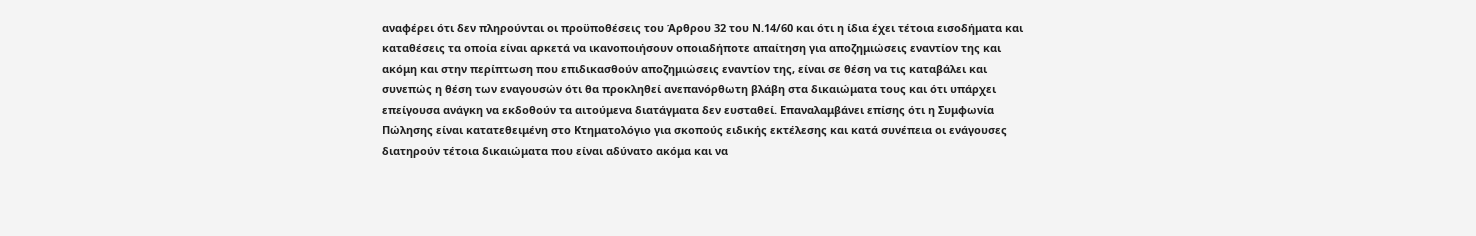αναφέρει ότι δεν πληρούνται οι προϋποθέσεις του Άρθρου 32 του Ν.14/60 και ότι η ίδια έχει τέτοια εισοδήματα και καταθέσεις τα οποία είναι αρκετά να ικανοποιήσουν οποιαδήποτε απαίτηση για αποζημιώσεις εναντίον της και ακόμη και στην περίπτωση που επιδικασθούν αποζημιώσεις εναντίον της, είναι σε θέση να τις καταβάλει και συνεπώς η θέση των εναγουσών ότι θα προκληθεί ανεπανόρθωτη βλάβη στα δικαιώματα τους και ότι υπάρχει επείγουσα ανάγκη να εκδοθούν τα αιτούμενα διατάγματα δεν ευσταθεί. Επαναλαμβάνει επίσης ότι η Συμφωνία Πώλησης είναι κατατεθειμένη στο Κτηματολόγιο για σκοπούς ειδικής εκτέλεσης και κατά συνέπεια οι ενάγουσες διατηρούν τέτοια δικαιώματα που είναι αδύνατο ακόμα και να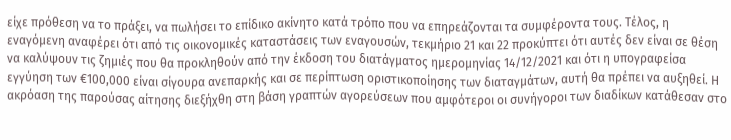είχε πρόθεση να το πράξει, να πωλήσει το επίδικο ακίνητο κατά τρόπο που να επηρεάζονται τα συμφέροντα τους. Τέλος, η εναγόμενη αναφέρει ότι από τις οικονομικές καταστάσεις των εναγουσών, τεκμήριο 21 και 22 προκύπτει ότι αυτές δεν είναι σε θέση να καλύψουν τις ζημιές που θα προκληθούν από την έκδοση του διατάγματος ημερομηνίας 14/12/2021 και ότι η υπογραφείσα εγγύηση των €100,000 είναι σίγουρα ανεπαρκής και σε περίπτωση οριστικοποίησης των διαταγμάτων, αυτή θα πρέπει να αυξηθεί. Η ακρόαση της παρούσας αίτησης διεξήχθη στη βάση γραπτών αγορεύσεων που αμφότεροι οι συνήγοροι των διαδίκων κατάθεσαν στο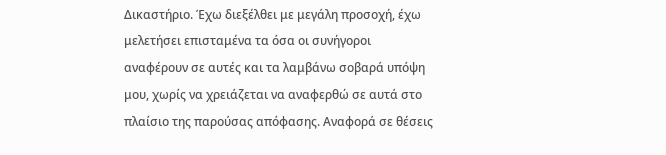Δικαστήριο. Έχω διεξέλθει με μεγάλη προσοχή, έχω μελετήσει επισταμένα τα όσα οι συνήγοροι αναφέρουν σε αυτές και τα λαμβάνω σοβαρά υπόψη μου, χωρίς να χρειάζεται να αναφερθώ σε αυτά στο πλαίσιο της παρούσας απόφασης. Αναφορά σε θέσεις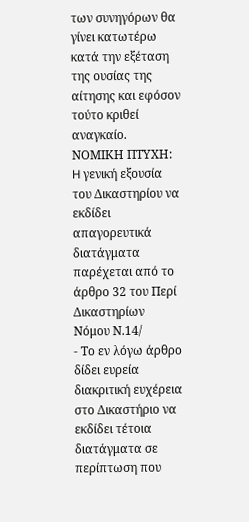των συνηγόρων θα γίνει κατωτέρω κατά την εξέταση της ουσίας της αίτησης και εφόσον τούτο κριθεί αναγκαίο. ΝΟΜΙΚΗ ΠΤΥΧΗ: H γενική εξουσία του Δικαστηρίου να εκδίδει απαγορευτικά διατάγματα παρέχεται από το άρθρο 32 του Περί Δικαστηρίων Νόμου Ν.14/
- Το εν λόγω άρθρο δίδει ευρεία διακριτική ευχέρεια στο Δικαστήριο να εκδίδει τέτοια διατάγματα σε περίπτωση που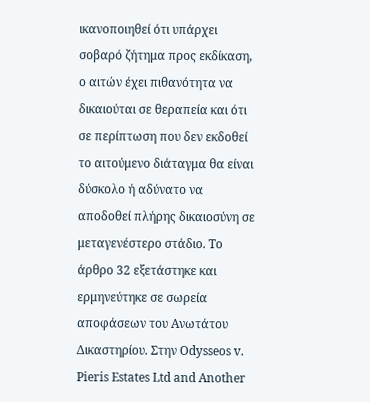ικανοποιηθεί ότι υπάρχει σοβαρό ζήτημα προς εκδίκαση, ο αιτών έχει πιθανότητα να δικαιούται σε θεραπεία και ότι σε περίπτωση που δεν εκδοθεί το αιτούμενο διάταγμα θα είναι δύσκολο ή αδύνατο να αποδοθεί πλήρης δικαιοσύνη σε μεταγενέστερο στάδιο. Το άρθρο 32 εξετάστηκε και ερμηνεύτηκε σε σωρεία αποφάσεων του Ανωτάτου Δικαστηρίου. Στην Odysseos v. Pieris Estates Ltd and Another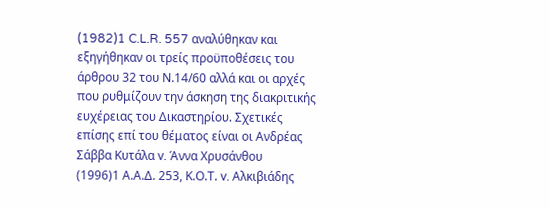(1982)1 C.L.R. 557 αναλύθηκαν και εξηγήθηκαν οι τρείς προϋποθέσεις του άρθρου 32 του Ν.14/60 αλλά και οι αρχές που ρυθμίζουν την άσκηση της διακριτικής ευχέρειας του Δικαστηρίου. Σχετικές επίσης επί του θέματος είναι οι Ανδρέας Σάββα Κυτάλα v. Άννα Χρυσάνθου
(1996)1 Α.Α.Δ. 253, Κ.Ο.Τ. v. Αλκιβιάδης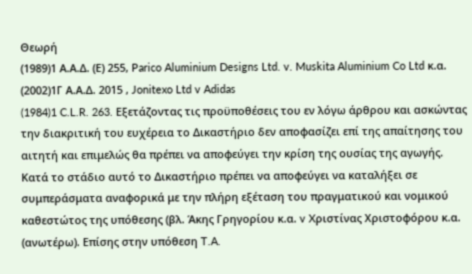Θεωρή
(1989)1 Α.Α.Δ. (Ε) 255, Parico Aluminium Designs Ltd. v. Muskita Aluminium Co Ltd κ.α.
(2002)1Γ Α.Α.Δ. 2015 , Jonitexo Ltd v Adidas
(1984)1 C.L.R. 263. Εξετάζοντας τις προϋποθέσεις του εν λόγω άρθρου και ασκώντας την διακριτική του ευχέρεια το Δικαστήριο δεν αποφασίζει επί της απαίτησης του αιτητή και επιμελώς θα πρέπει να αποφεύγει την κρίση της ουσίας της αγωγής. Κατά το στάδιο αυτό το Δικαστήριο πρέπει να αποφεύγει να καταλήξει σε συμπεράσματα αναφορικά με την πλήρη εξέταση του πραγματικού και νομικού καθεστώτος της υπόθεσης (βλ. Άκης Γρηγορίου κ.α. v Xριστίνας Χριστοφόρου κ.α. (ανωτέρω). Επίσης στην υπόθεση T.A.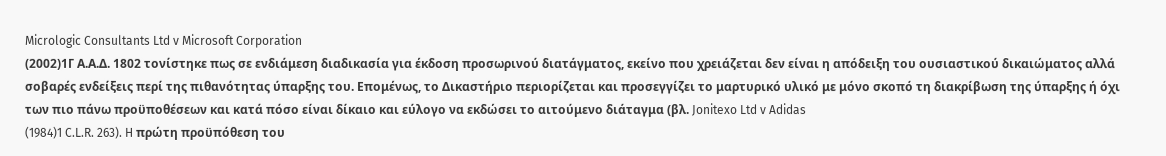Micrologic Consultants Ltd v Microsoft Corporation
(2002)1Γ Α.Α.Δ. 1802 τονίστηκε πως σε ενδιάμεση διαδικασία για έκδοση προσωρινού διατάγματος, εκείνο που χρειάζεται δεν είναι η απόδειξη του ουσιαστικού δικαιώματος αλλά σοβαρές ενδείξεις περί της πιθανότητας ύπαρξης του. Επομένως, το Δικαστήριο περιορίζεται και προσεγγίζει το μαρτυρικό υλικό με μόνο σκοπό τη διακρίβωση της ύπαρξης ή όχι των πιο πάνω προϋποθέσεων και κατά πόσο είναι δίκαιο και εύλογο να εκδώσει το αιτούμενο διάταγμα (βλ. Jonitexo Ltd v Adidas
(1984)1 C.L.R. 263). H πρώτη προϋπόθεση του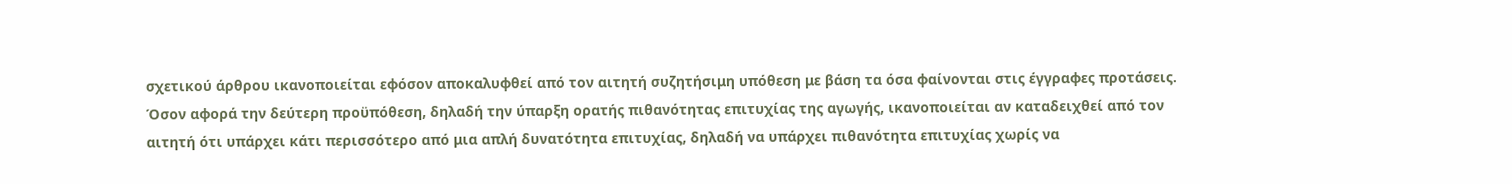σχετικού άρθρου ικανοποιείται εφόσον αποκαλυφθεί από τον αιτητή συζητήσιμη υπόθεση με βάση τα όσα φαίνονται στις έγγραφες προτάσεις. Όσον αφορά την δεύτερη προϋπόθεση, δηλαδή την ύπαρξη ορατής πιθανότητας επιτυχίας της αγωγής, ικανοποιείται αν καταδειχθεί από τον αιτητή ότι υπάρχει κάτι περισσότερο από μια απλή δυνατότητα επιτυχίας, δηλαδή να υπάρχει πιθανότητα επιτυχίας χωρίς να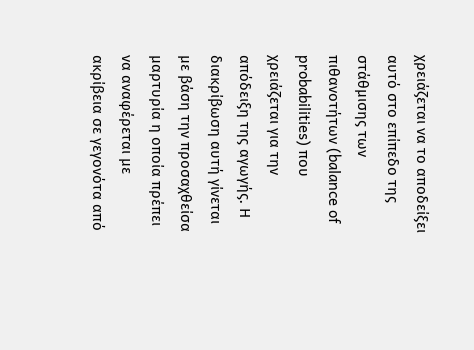χρειάζεται να το αποδείξει αυτό στο επίπεδο της στάθμισης των πιθανοτήτων (balance of probabilities) που χρειάζεται για την απόδειξη της αγωγής. Η διακρίβωση αυτή γίνεται με βάση την προσαχθείσα μαρτυρία η οποία πρέπει να αναφέρεται με ακρίβεια σε γεγονότα από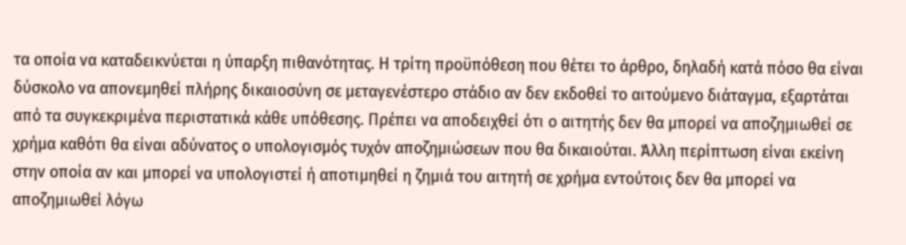τα οποία να καταδεικνύεται η ύπαρξη πιθανότητας. Η τρίτη προϋπόθεση που θέτει το άρθρο, δηλαδή κατά πόσο θα είναι δύσκολο να απονεμηθεί πλήρης δικαιοσύνη σε μεταγενέστερο στάδιο αν δεν εκδοθεί το αιτούμενο διάταγμα, εξαρτάται από τα συγκεκριμένα περιστατικά κάθε υπόθεσης. Πρέπει να αποδειχθεί ότι ο αιτητής δεν θα μπορεί να αποζημιωθεί σε χρήμα καθότι θα είναι αδύνατος ο υπολογισμός τυχόν αποζημιώσεων που θα δικαιούται. Άλλη περίπτωση είναι εκείνη στην οποία αν και μπορεί να υπολογιστεί ή αποτιμηθεί η ζημιά του αιτητή σε χρήμα εντούτοις δεν θα μπορεί να αποζημιωθεί λόγω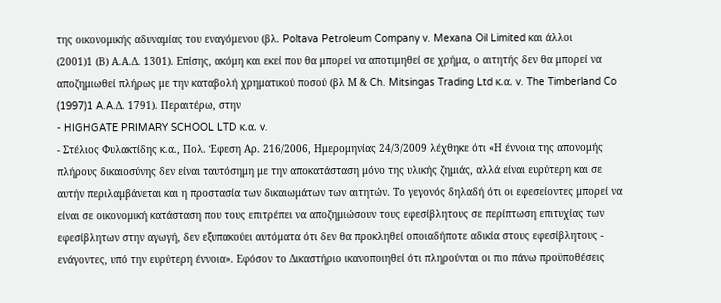της οικονομικής αδυναμίας του εναγόμενου (βλ. Poltava Petroleum Company v. Mexana Oil Limited και άλλοι
(2001)1 (Β) Α.Α.Δ. 1301). Επίσης, ακόμη και εκεί που θα μπορεί να αποτιμηθεί σε χρήμα, ο αιτητής δεν θα μπορεί να αποζημιωθεί πλήρως με την καταβολή χρηματικού ποσού (βλ Μ & Ch. Mitsingas Trading Ltd κ.α. v. The Timberland Co
(1997)1 A.A.Δ. 1791). Περαιτέρω, στην
- HIGHGATE PRIMARY SCHOOL LTD κ.α. v.
- Στέλιος Φυλακτίδης κ.α., Πολ. Έφεση Αρ. 216/2006, Ημερομηνίας 24/3/2009 λέχθηκε ότι «Η έννοια της απονομής πλήρους δικαιοσύνης δεν είναι ταυτόσημη με την αποκατάσταση μόνο της υλικής ζημιάς, αλλά είναι ευρύτερη και σε αυτήν περιλαμβάνεται και η προστασία των δικαιωμάτων των αιτητών. Το γεγονός δηλαδή ότι οι εφεσείοντες μπορεί να είναι σε οικονομική κατάσταση που τους επιτρέπει να αποζημιώσουν τους εφεσίβλητους σε περίπτωση επιτυχίας των εφεσίβλητων στην αγωγή, δεν εξυπακούει αυτόματα ότι δεν θα προκληθεί οποιαδήποτε αδικία στους εφεσίβλητους - ενάγοντες, υπό την ευρύτερη έννοια». Εφόσον το Δικαστήριο ικανοποιηθεί ότι πληρούνται οι πιο πάνω προϋποθέσεις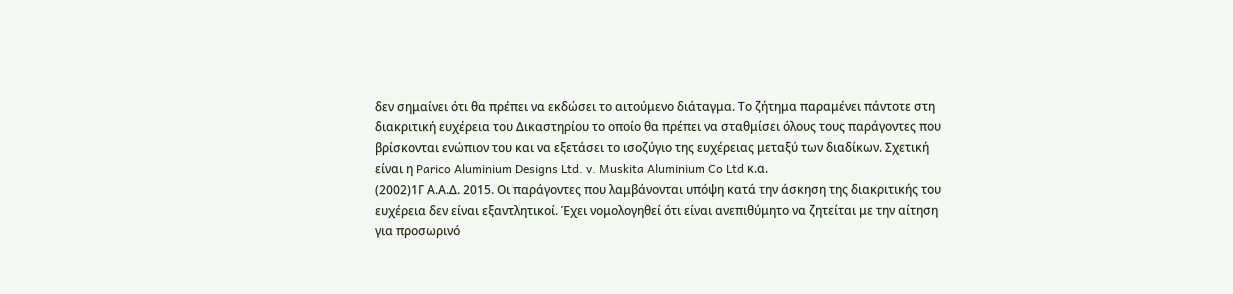δεν σημαίνει ότι θα πρέπει να εκδώσει το αιτούμενο διάταγμα. Το ζήτημα παραμένει πάντοτε στη διακριτική ευχέρεια του Δικαστηρίου το οποίο θα πρέπει να σταθμίσει όλους τους παράγοντες που βρίσκονται ενώπιον του και να εξετάσει το ισοζύγιο της ευχέρειας μεταξύ των διαδίκων. Σχετική είναι η Parico Aluminium Designs Ltd. v. Muskita Aluminium Co Ltd κ.α.
(2002)1Γ Α.Α.Δ. 2015. Οι παράγοντες που λαμβάνονται υπόψη κατά την άσκηση της διακριτικής του ευχέρεια δεν είναι εξαντλητικοί. Έχει νομολογηθεί ότι είναι ανεπιθύμητο να ζητείται με την αίτηση για προσωρινό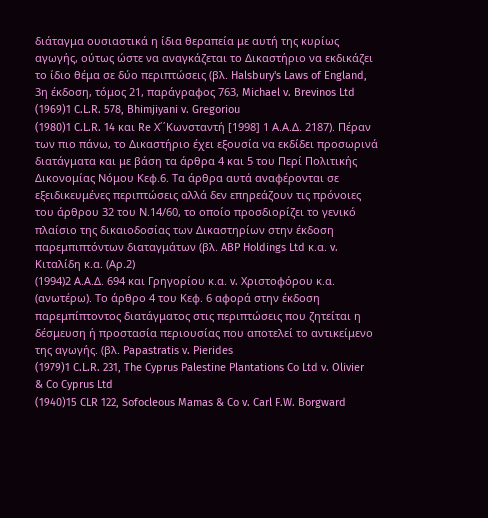διάταγμα ουσιαστικά η ίδια θεραπεία με αυτή της κυρίως αγωγής, ούτως ώστε να αναγκάζεται το Δικαστήριο να εκδικάζει το ίδιο θέμα σε δύο περιπτώσεις (βλ. Halsbury's Laws of England, 3η έκδοση, τόμος 21, παράγραφος 763, Michael v. Brevinos Ltd
(1969)1 C.L.R. 578, Bhimjiyani v. Gregoriou
(1980)1 C.L.R. 14 και Re Χ΄΄Κωνσταντή [1998] 1 Α.Α.Δ. 2187). Πέραν των πιο πάνω, το Δικαστήριο έχει εξουσία να εκδίδει προσωρινά διατάγματα και με βάση τα άρθρα 4 και 5 του Περί Πολιτικής Δικονομίας Νόμου Κεφ.6. Τα άρθρα αυτά αναφέρονται σε εξειδικευμένες περιπτώσεις αλλά δεν επηρεάζουν τις πρόνοιες του άρθρου 32 του Ν.14/60, το οποίο προσδιορίζει το γενικό πλαίσιο της δικαιοδοσίας των Δικαστηρίων στην έκδοση παρεμπιπτόντων διαταγμάτων (βλ. ABP Holdings Ltd κ.α. v. Kιταλίδη κ.α. (Αρ.2)
(1994)2 Α.Α.Δ. 694 και Γρηγορίου κ.α. v. Xριστοφόρου κ.α. (ανωτέρω). Το άρθρο 4 του Κεφ. 6 αφορά στην έκδοση παρεμπίπτοντος διατάγματος στις περιπτώσεις που ζητείται η δέσμευση ή προστασία περιουσίας που αποτελεί το αντικείμενο της αγωγής. (βλ. Papastratis v. Pierides
(1979)1 C.L.R. 231, The Cyprus Palestine Plantations Co Ltd v. Olivier & Co Cyprus Ltd
(1940)15 CLR 122, Sofocleous Mamas & Co v. Carl F.W. Borgward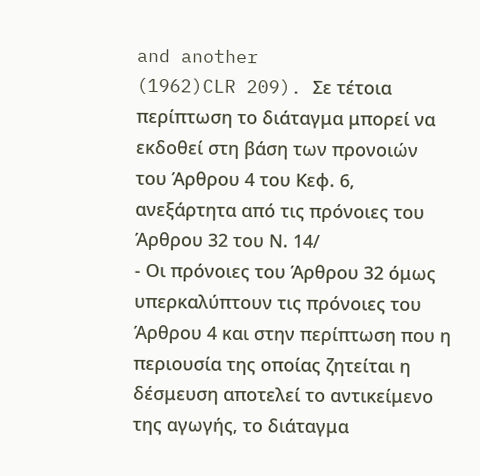and another
(1962)CLR 209). Σε τέτοια περίπτωση το διάταγμα μπορεί να εκδοθεί στη βάση των προνοιών του Άρθρου 4 του Κεφ. 6, ανεξάρτητα από τις πρόνοιες του Άρθρου 32 του Ν. 14/
- Οι πρόνοιες του Άρθρου 32 όμως υπερκαλύπτουν τις πρόνοιες του Άρθρου 4 και στην περίπτωση που η περιουσία της οποίας ζητείται η δέσμευση αποτελεί το αντικείμενο της αγωγής, το διάταγμα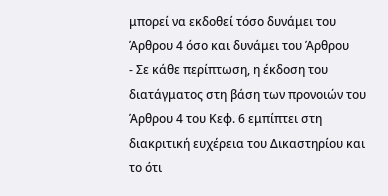μπορεί να εκδοθεί τόσο δυνάμει του Άρθρου 4 όσο και δυνάμει του Άρθρου
- Σε κάθε περίπτωση, η έκδοση του διατάγματος στη βάση των προνοιών του Άρθρου 4 του Κεφ. 6 εμπίπτει στη διακριτική ευχέρεια του Δικαστηρίου και το ότι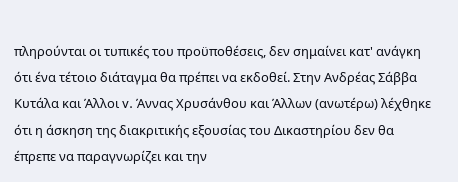πληρούνται οι τυπικές του προϋποθέσεις, δεν σημαίνει κατ' ανάγκη ότι ένα τέτοιο διάταγμα θα πρέπει να εκδοθεί. Στην Ανδρέας Σάββα Κυτάλα και Άλλοι v. Άννας Χρυσάνθου και Άλλων (ανωτέρω) λέχθηκε ότι η άσκηση της διακριτικής εξουσίας του Δικαστηρίου δεν θα έπρεπε να παραγνωρίζει και την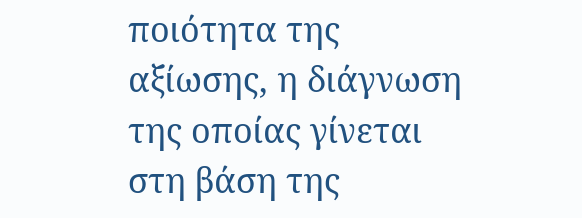ποιότητα της αξίωσης, η διάγνωση της οποίας γίνεται στη βάση της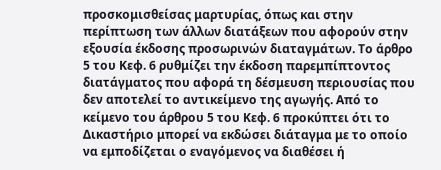προσκομισθείσας μαρτυρίας, όπως και στην περίπτωση των άλλων διατάξεων που αφορούν στην εξουσία έκδοσης προσωρινών διαταγμάτων. Το άρθρο 5 του Κεφ. 6 ρυθμίζει την έκδοση παρεμπίπτοντος διατάγματος που αφορά τη δέσμευση περιουσίας που δεν αποτελεί το αντικείμενο της αγωγής. Από το κείμενο του άρθρου 5 του Κεφ. 6 προκύπτει ότι το Δικαστήριο μπορεί να εκδώσει διάταγμα με το οποίο να εμποδίζεται ο εναγόμενος να διαθέσει ή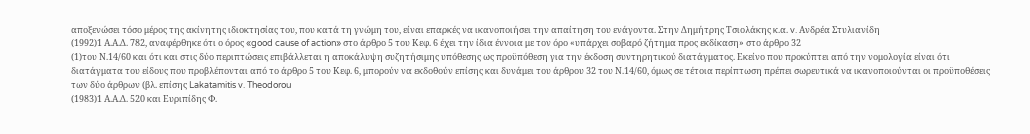αποξενώσει τόσο μέρος της ακίνητης ιδιοκτησίας του, που κατά τη γνώμη του, είναι επαρκές να ικανοποιήσει την απαίτηση του ενάγοντα. Στην Δημήτρης Τσιολάκης κ.α. v. Ανδρέα Στυλιανίδη
(1992)1 Α.Α.Δ. 782, αναφέρθηκε ότι ο όρος «good cause of action» στο άρθρο 5 του Κεφ. 6 έχει την ίδια έννοια με τον όρο «υπάρχει σοβαρό ζήτημα προς εκδίκαση» στο άρθρο 32
(1)του Ν.14/60 και ότι και στις δύο περιπτώσεις επιβάλλεται η αποκάλυψη συζητήσιμης υπόθεσης ως προϋπόθεση για την έκδοση συντηρητικού διατάγματος. Εκείνο που προκύπτει από την νομολογία είναι ότι διατάγματα του είδους που προβλέπονται από το άρθρο 5 του Κεφ. 6, μπορούν να εκδοθούν επίσης και δυνάμει του άρθρου 32 του Ν.14/60, όμως σε τέτοια περίπτωση πρέπει σωρευτικά να ικανοποιούνται οι προϋποθέσεις των δύο άρθρων (βλ. επίσης Lakatamitis v. Theodorou
(1983)1 Α.Α.Δ. 520 και Ευριπίδης Φ.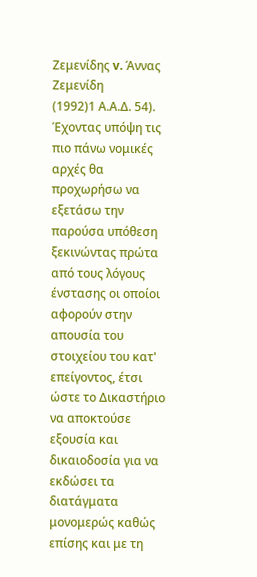Ζεμενίδης v. Άννας Ζεμενίδη
(1992)1 Α.Α.Δ. 54). Έχοντας υπόψη τις πιο πάνω νομικές αρχές θα προχωρήσω να εξετάσω την παρούσα υπόθεση ξεκινώντας πρώτα από τους λόγους ένστασης οι οποίοι αφορούν στην απουσία του στοιχείου του κατ' επείγοντος, έτσι ώστε το Δικαστήριο να αποκτούσε εξουσία και δικαιοδοσία για να εκδώσει τα διατάγματα μονομερώς καθώς επίσης και με τη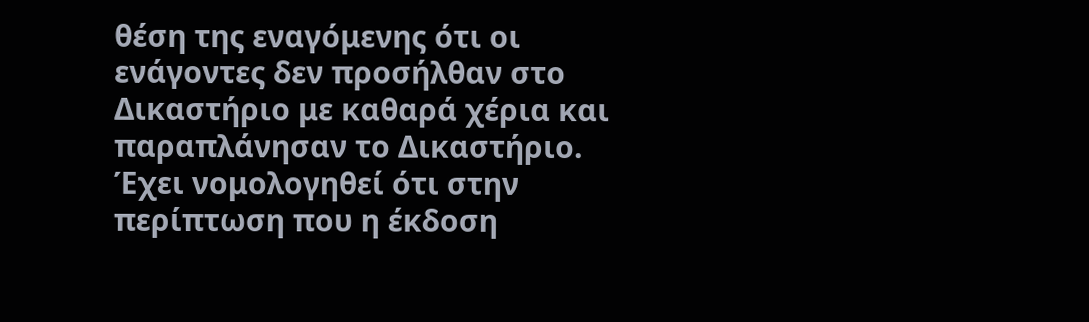θέση της εναγόμενης ότι οι ενάγοντες δεν προσήλθαν στο Δικαστήριο με καθαρά χέρια και παραπλάνησαν το Δικαστήριο. Έχει νομολογηθεί ότι στην περίπτωση που η έκδοση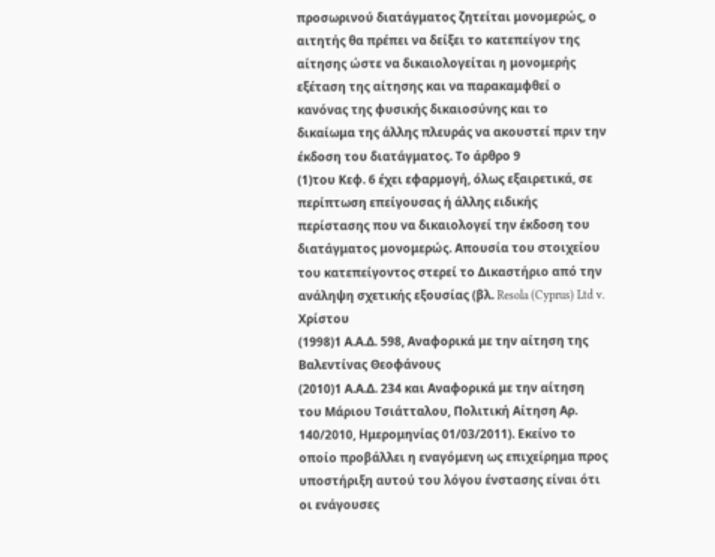προσωρινού διατάγματος ζητείται μονομερώς, ο αιτητής θα πρέπει να δείξει το κατεπείγον της αίτησης ώστε να δικαιολογείται η μονομερής εξέταση της αίτησης και να παρακαμφθεί ο κανόνας της φυσικής δικαιοσύνης και το δικαίωμα της άλλης πλευράς να ακουστεί πριν την έκδοση του διατάγματος. Το άρθρο 9
(1)του Κεφ. 6 έχει εφαρμογή, όλως εξαιρετικά, σε περίπτωση επείγουσας ή άλλης ειδικής περίστασης που να δικαιολογεί την έκδοση του διατάγματος μονομερώς. Απουσία του στοιχείου του κατεπείγοντος στερεί το Δικαστήριο από την ανάληψη σχετικής εξουσίας (βλ. Resola (Cyprus) Ltd v. Xρίστου
(1998)1 Α.Α.Δ. 598, Aναφορικά με την αίτηση της Βαλεντίνας Θεοφάνους
(2010)1 Α.Α.Δ. 234 και Αναφορικά με την αίτηση του Μάριου Τσιάτταλου, Πολιτική Αίτηση Αρ. 140/2010, Ημερομηνίας 01/03/2011). Εκείνο το οποίο προβάλλει η εναγόμενη ως επιχείρημα προς υποστήριξη αυτού του λόγου ένστασης είναι ότι οι ενάγουσες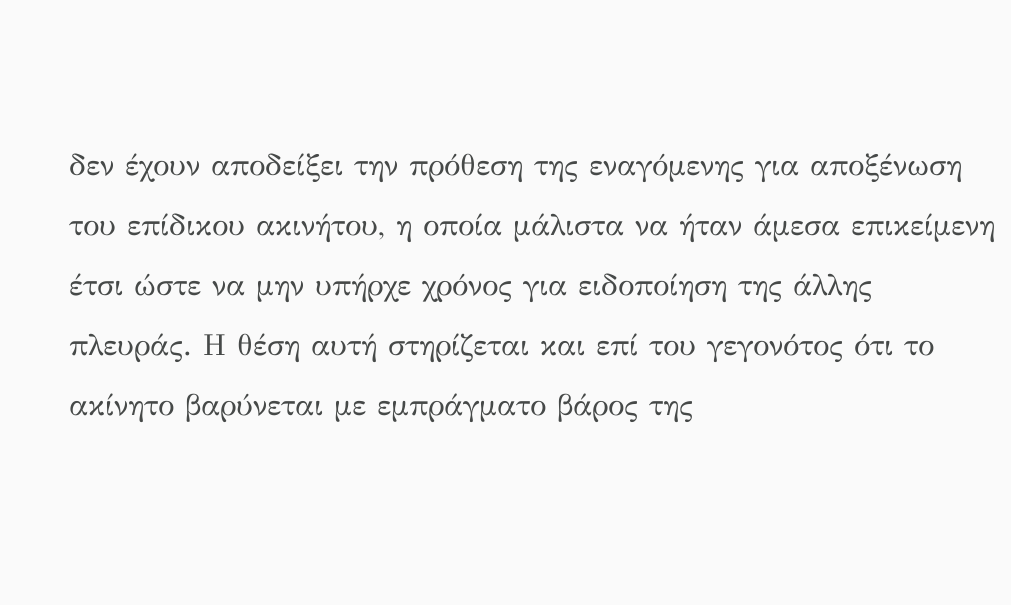δεν έχουν αποδείξει την πρόθεση της εναγόμενης για αποξένωση του επίδικου ακινήτου, η οποία μάλιστα να ήταν άμεσα επικείμενη έτσι ώστε να μην υπήρχε χρόνος για ειδοποίηση της άλλης πλευράς. Η θέση αυτή στηρίζεται και επί του γεγονότος ότι το ακίνητο βαρύνεται με εμπράγματο βάρος της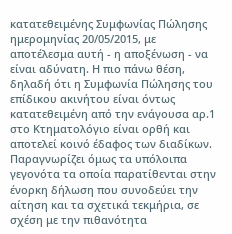κατατεθειμένης Συμφωνίας Πώλησης ημερομηνίας 20/05/2015, με αποτέλεσμα αυτή - η αποξένωση - να είναι αδύνατη. Η πιο πάνω θέση, δηλαδή ότι η Συμφωνία Πώλησης του επίδικου ακινήτου είναι όντως κατατεθειμένη από την ενάγουσα αρ.1 στο Κτηματολόγιο είναι ορθή και αποτελεί κοινό έδαφος των διαδίκων. Παραγνωρίζει όμως τα υπόλοιπα γεγονότα τα οποία παρατίθενται στην ένορκη δήλωση που συνοδεύει την αίτηση και τα σχετικά τεκμήρια, σε σχέση με την πιθανότητα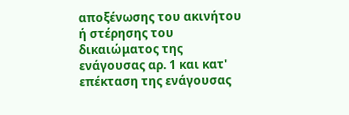αποξένωσης του ακινήτου ή στέρησης του δικαιώματος της ενάγουσας αρ. 1 και κατ' επέκταση της ενάγουσας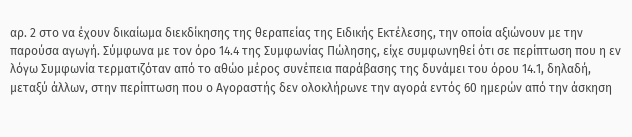αρ. 2 στο να έχουν δικαίωμα διεκδίκησης της θεραπείας της Ειδικής Εκτέλεσης, την οποία αξιώνουν με την παρούσα αγωγή. Σύμφωνα με τον όρο 14.4 της Συμφωνίας Πώλησης, είχε συμφωνηθεί ότι σε περίπτωση που η εν λόγω Συμφωνία τερματιζόταν από το αθώο μέρος συνέπεια παράβασης της δυνάμει του όρου 14.1, δηλαδή, μεταξύ άλλων, στην περίπτωση που ο Αγοραστής δεν ολοκλήρωνε την αγορά εντός 60 ημερών από την άσκηση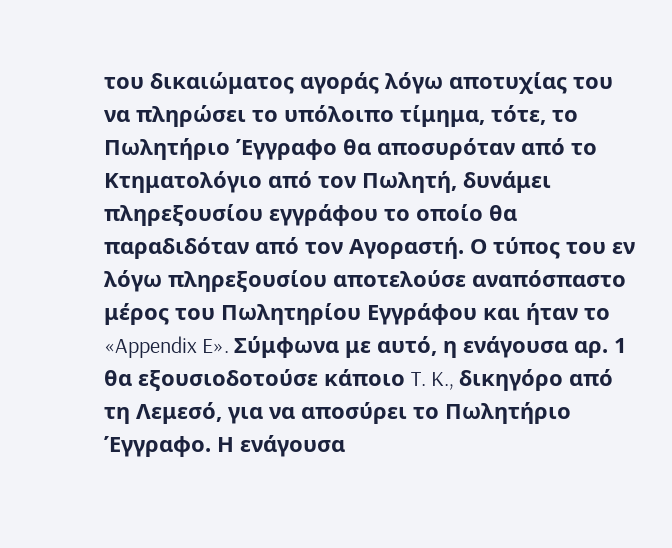του δικαιώματος αγοράς λόγω αποτυχίας του να πληρώσει το υπόλοιπο τίμημα, τότε, το Πωλητήριο Έγγραφο θα αποσυρόταν από το Κτηματολόγιο από τον Πωλητή, δυνάμει πληρεξουσίου εγγράφου το οποίο θα παραδιδόταν από τον Αγοραστή. Ο τύπος του εν λόγω πληρεξουσίου αποτελούσε αναπόσπαστο μέρος του Πωλητηρίου Εγγράφου και ήταν το «Appendix E». Σύμφωνα με αυτό, η ενάγουσα αρ. 1 θα εξουσιοδοτούσε κάποιο T. K., δικηγόρο από τη Λεμεσό, για να αποσύρει το Πωλητήριο Έγγραφο. Η ενάγουσα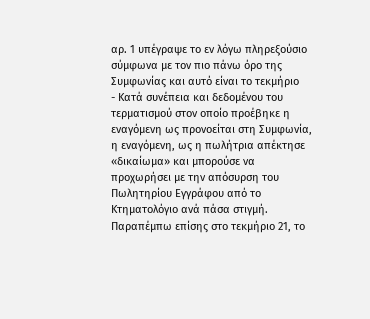αρ. 1 υπέγραψε το εν λόγω πληρεξούσιο σύμφωνα με τον πιο πάνω όρο της Συμφωνίας και αυτό είναι το τεκμήριο
- Κατά συνέπεια και δεδομένου του τερματισμού στον οποίο προέβηκε η εναγόμενη ως προνοείται στη Συμφωνία, η εναγόμενη, ως η πωλήτρια απέκτησε «δικαίωμα» και μπορούσε να προχωρήσει με την απόσυρση του Πωλητηρίου Εγγράφου από το Κτηματολόγιο ανά πάσα στιγμή. Παραπέμπω επίσης στο τεκμήριο 21, το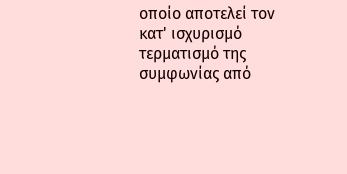οποίο αποτελεί τον κατ' ισχυρισμό τερματισμό της συμφωνίας από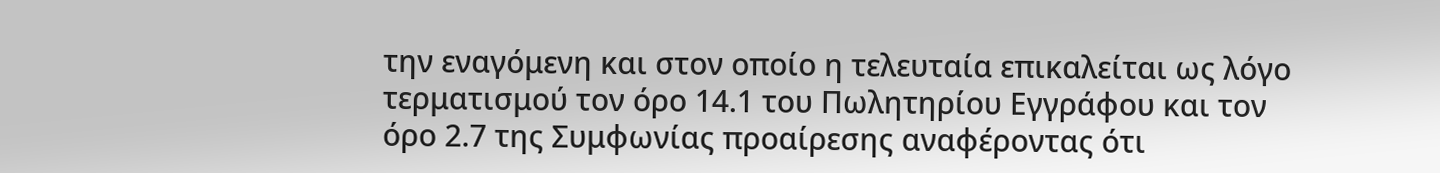την εναγόμενη και στον οποίο η τελευταία επικαλείται ως λόγο τερματισμού τον όρο 14.1 του Πωλητηρίου Εγγράφου και τον όρο 2.7 της Συμφωνίας προαίρεσης αναφέροντας ότι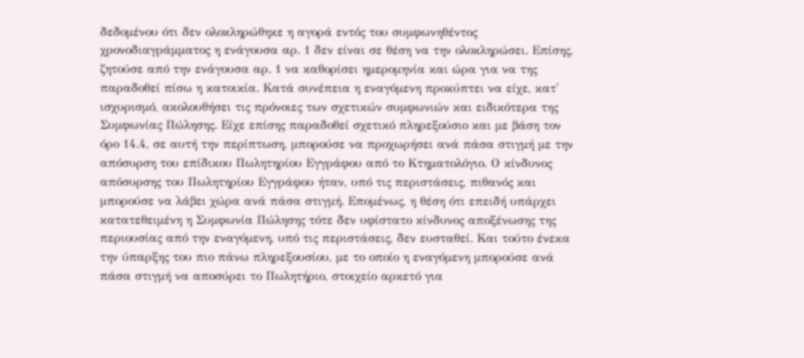δεδομένου ότι δεν ολοκληρώθηκε η αγορά εντός του συμφωνηθέντος χρονοδιαγράμματος η ενάγουσα αρ. 1 δεν είναι σε θέση να την ολοκληρώσει. Επίσης, ζητούσε από την ενάγουσα αρ. 1 να καθορίσει ημερομηνία και ώρα για να της παραδοθεί πίσω η κατοικία. Κατά συνέπεια η εναγόμενη προκύπτει να είχε, κατ' ισχυρισμό, ακολουθήσει τις πρόνοιες των σχετικών συμφωνιών και ειδικότερα της Συμφωνίας Πώλησης. Είχε επίσης παραδοθεί σχετικό πληρεξούσιο και με βάση τον όρο 14.4, σε αυτή την περίπτωση, μπορούσε να προχωρήσει ανά πάσα στιγμή με την απόσυρση του επίδικου Πωλητηρίου Εγγράφου από το Κτηματολόγιο. Ο κίνδυνος απόσυρσης του Πωλητηρίου Εγγράφου ήταν, υπό τις περιστάσεις, πιθανός και μπορούσε να λάβει χώρα ανά πάσα στιγμή. Επομένως, η θέση ότι επειδή υπάρχει κατατεθειμένη η Συμφωνία Πώλησης τότε δεν υφίστατο κίνδυνος αποξένωσης της περιουσίας από την εναγόμενη, υπό τις περιστάσεις, δεν ευσταθεί. Και τούτο ένεκα την ύπαρξης του πιο πάνω πληρεξουσίου, με το οποίο η εναγόμενη μπορούσε ανά πάσα στιγμή να αποσύρει το Πωλητήριο, στοιχείο αρκετό για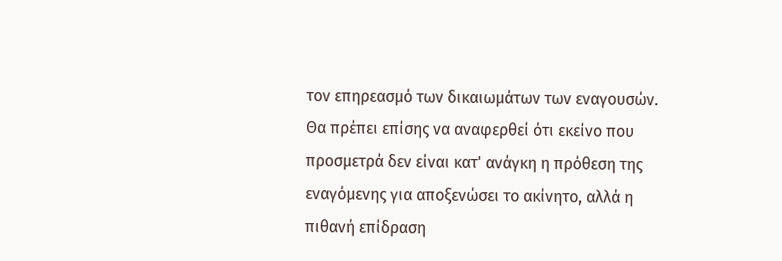τον επηρεασμό των δικαιωμάτων των εναγουσών. Θα πρέπει επίσης να αναφερθεί ότι εκείνο που προσμετρά δεν είναι κατ' ανάγκη η πρόθεση της εναγόμενης για αποξενώσει το ακίνητο, αλλά η πιθανή επίδραση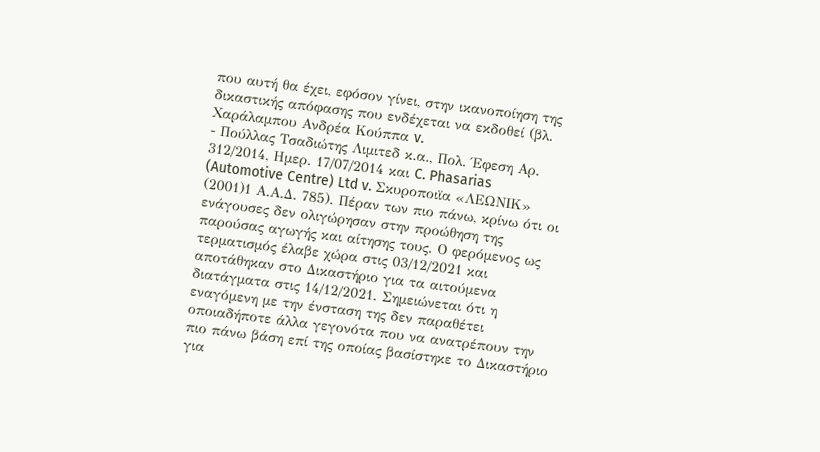που αυτή θα έχει, εφόσον γίνει, στην ικανοποίηση της δικαστικής απόφασης που ενδέχεται να εκδοθεί (βλ. Χαράλαμπου Ανδρέα Κούππα v.
- Πούλλας Τσαδιώτης Λιμιτεδ κ.α., Πολ. Έφεση Αρ. 312/2014, Ημερ. 17/07/2014 και C. Phasarias (Automotive Centre) Ltd v. Σκυροποιϊα «ΛΕΩΝΙΚ»
(2001)1 Α.Α.Δ. 785). Πέραν των πιο πάνω, κρίνω ότι οι ενάγουσες δεν ολιγώρησαν στην προώθηση της παρούσας αγωγής και αίτησης τους. Ο φερόμενος ως τερματισμός έλαβε χώρα στις 03/12/2021 και αποτάθηκαν στο Δικαστήριο για τα αιτούμενα διατάγματα στις 14/12/2021. Σημειώνεται ότι η εναγόμενη με την ένσταση της δεν παραθέτει οποιαδήποτε άλλα γεγονότα που να ανατρέπουν την πιο πάνω βάση επί της οποίας βασίστηκε το Δικαστήριο για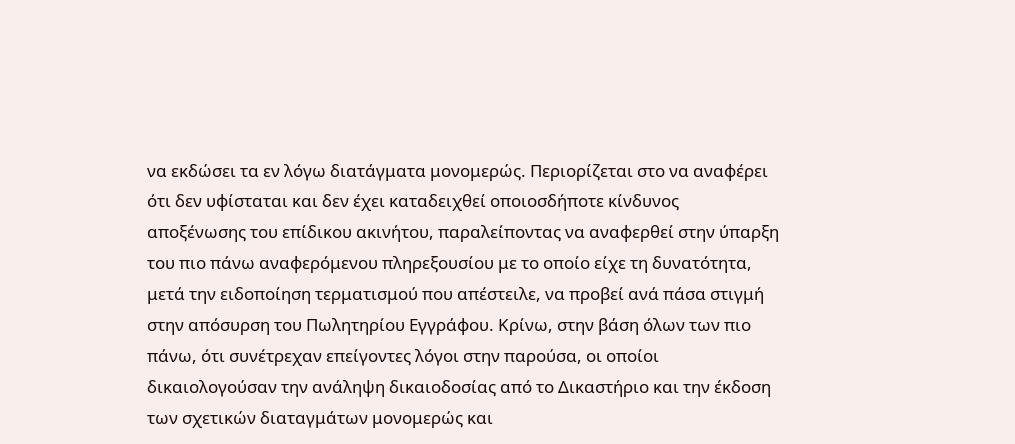να εκδώσει τα εν λόγω διατάγματα μονομερώς. Περιορίζεται στο να αναφέρει ότι δεν υφίσταται και δεν έχει καταδειχθεί οποιοσδήποτε κίνδυνος αποξένωσης του επίδικου ακινήτου, παραλείποντας να αναφερθεί στην ύπαρξη του πιο πάνω αναφερόμενου πληρεξουσίου με το οποίο είχε τη δυνατότητα, μετά την ειδοποίηση τερματισμού που απέστειλε, να προβεί ανά πάσα στιγμή στην απόσυρση του Πωλητηρίου Εγγράφου. Κρίνω, στην βάση όλων των πιο πάνω, ότι συνέτρεχαν επείγοντες λόγοι στην παρούσα, οι οποίοι δικαιολογούσαν την ανάληψη δικαιοδοσίας από το Δικαστήριο και την έκδοση των σχετικών διαταγμάτων μονομερώς και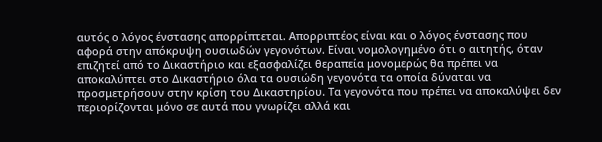αυτός ο λόγος ένστασης απορρίπτεται. Απορριπτέος είναι και ο λόγος ένστασης που αφορά στην απόκρυψη ουσιωδών γεγονότων. Είναι νομολογημένο ότι ο αιτητής, όταν επιζητεί από το Δικαστήριο και εξασφαλίζει θεραπεία μονομερώς θα πρέπει να αποκαλύπτει στο Δικαστήριο όλα τα ουσιώδη γεγονότα τα οποία δύναται να προσμετρήσουν στην κρίση του Δικαστηρίου. Τα γεγονότα που πρέπει να αποκαλύψει δεν περιορίζονται μόνο σε αυτά που γνωρίζει αλλά και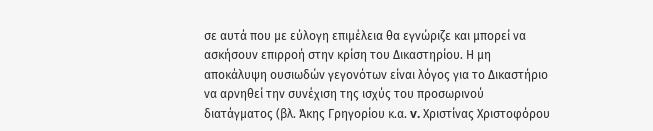σε αυτά που με εύλογη επιμέλεια θα εγνώριζε και μπορεί να ασκήσουν επιρροή στην κρίση του Δικαστηρίου. Η μη αποκάλυψη ουσιωδών γεγονότων είναι λόγος για το Δικαστήριο να αρνηθεί την συνέχιση της ισχύς του προσωρινού διατάγματος (βλ. Άκης Γρηγορίου κ.α. v. Xριστίνας Χριστοφόρου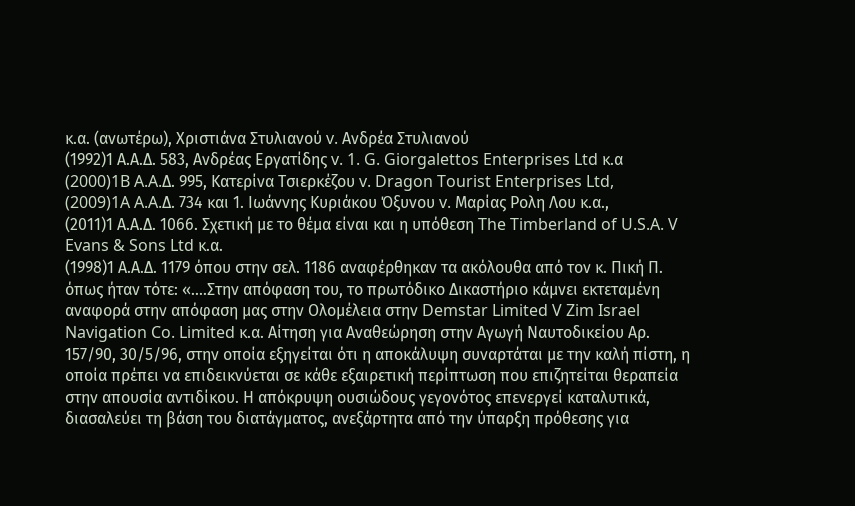κ.α. (ανωτέρω), Χριστιάνα Στυλιανού v. Aνδρέα Στυλιανού
(1992)1 Α.Α.Δ. 583, Ανδρέας Εργατίδης v. 1. G. Giorgalettos Enterprises Ltd κ.α
(2000)1B A.A.Δ. 995, Κατερίνα Τσιερκέζου v. Dragon Tourist Enterprises Ltd,
(2009)1A A.A.Δ. 734 και 1. Ιωάννης Κυριάκου Όξυνου v. Μαρίας Ρολη Λου κ.α.,
(2011)1 Α.Α.Δ. 1066. Σχετική με το θέμα είναι και η υπόθεση The Timberland of U.S.A. V Evans & Sons Ltd κ.α.
(1998)1 Α.Α.Δ. 1179 όπου στην σελ. 1186 αναφέρθηκαν τα ακόλουθα από τον κ. Πική Π. όπως ήταν τότε: «....Στην απόφαση του, το πρωτόδικο Δικαστήριο κάμνει εκτεταμένη αναφορά στην απόφαση μας στην Ολομέλεια στην Demstar Limited V Zim Israel Navigation Co. Limited κ.α. Αίτηση για Αναθεώρηση στην Αγωγή Ναυτοδικείου Αρ. 157/90, 30/5/96, στην οποία εξηγείται ότι η αποκάλυψη συναρτάται με την καλή πίστη, η οποία πρέπει να επιδεικνύεται σε κάθε εξαιρετική περίπτωση που επιζητείται θεραπεία στην απουσία αντιδίκου. Η απόκρυψη ουσιώδους γεγονότος επενεργεί καταλυτικά, διασαλεύει τη βάση του διατάγματος, ανεξάρτητα από την ύπαρξη πρόθεσης για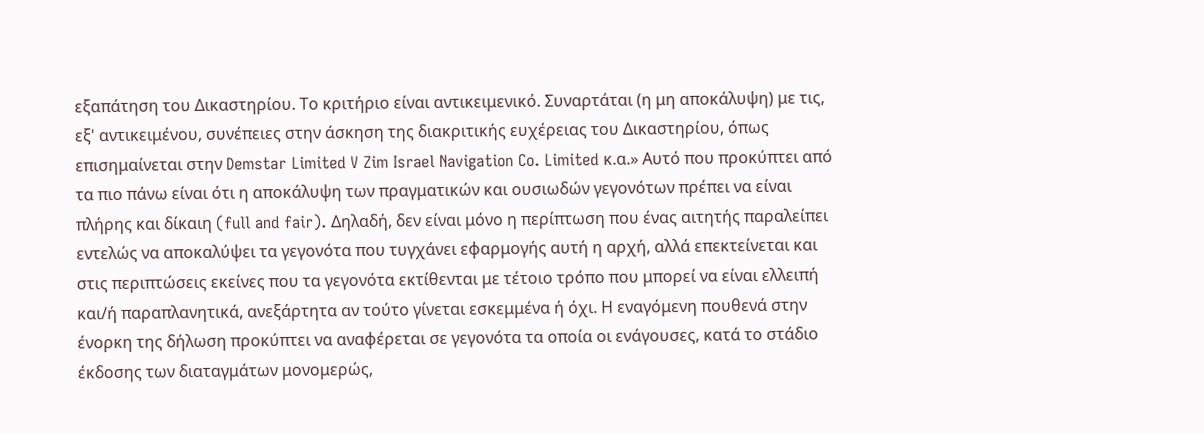εξαπάτηση του Δικαστηρίου. Το κριτήριο είναι αντικειμενικό. Συναρτάται (η μη αποκάλυψη) με τις, εξ' αντικειμένου, συνέπειες στην άσκηση της διακριτικής ευχέρειας του Δικαστηρίου, όπως επισημαίνεται στην Demstar Limited V Zim Israel Navigation Co. Limited κ.α.» Αυτό που προκύπτει από τα πιο πάνω είναι ότι η αποκάλυψη των πραγματικών και ουσιωδών γεγονότων πρέπει να είναι πλήρης και δίκαιη (full and fair). Δηλαδή, δεν είναι μόνο η περίπτωση που ένας αιτητής παραλείπει εντελώς να αποκαλύψει τα γεγονότα που τυγχάνει εφαρμογής αυτή η αρχή, αλλά επεκτείνεται και στις περιπτώσεις εκείνες που τα γεγονότα εκτίθενται με τέτοιο τρόπο που μπορεί να είναι ελλειπή και/ή παραπλανητικά, ανεξάρτητα αν τούτο γίνεται εσκεμμένα ή όχι. Η εναγόμενη πουθενά στην ένορκη της δήλωση προκύπτει να αναφέρεται σε γεγονότα τα οποία οι ενάγουσες, κατά το στάδιο έκδοσης των διαταγμάτων μονομερώς,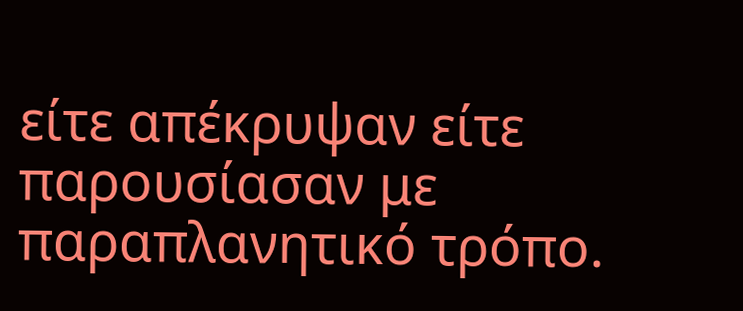είτε απέκρυψαν είτε παρουσίασαν με παραπλανητικό τρόπο.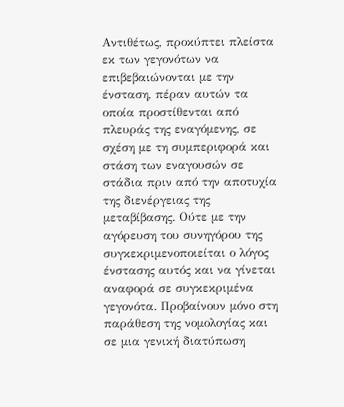Αντιθέτως, προκύπτει πλείστα εκ των γεγονότων να επιβεβαιώνονται με την ένσταση, πέραν αυτών τα οποία προστίθενται από πλευράς της εναγόμενης, σε σχέση με τη συμπεριφορά και στάση των εναγουσών σε στάδια πριν από την αποτυχία της διενέργειας της μεταβίβασης. Ούτε με την αγόρευση του συνηγόρου της συγκεκριμενοποιείται ο λόγος ένστασης αυτός και να γίνεται αναφορά σε συγκεκριμένα γεγονότα. Προβαίνουν μόνο στη παράθεση της νομολογίας και σε μια γενική διατύπωση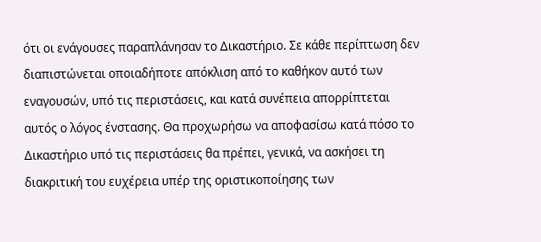ότι οι ενάγουσες παραπλάνησαν το Δικαστήριο. Σε κάθε περίπτωση δεν διαπιστώνεται οποιαδήποτε απόκλιση από το καθήκον αυτό των εναγουσών, υπό τις περιστάσεις, και κατά συνέπεια απορρίπτεται αυτός ο λόγος ένστασης. Θα προχωρήσω να αποφασίσω κατά πόσο το Δικαστήριο υπό τις περιστάσεις θα πρέπει, γενικά, να ασκήσει τη διακριτική του ευχέρεια υπέρ της οριστικοποίησης των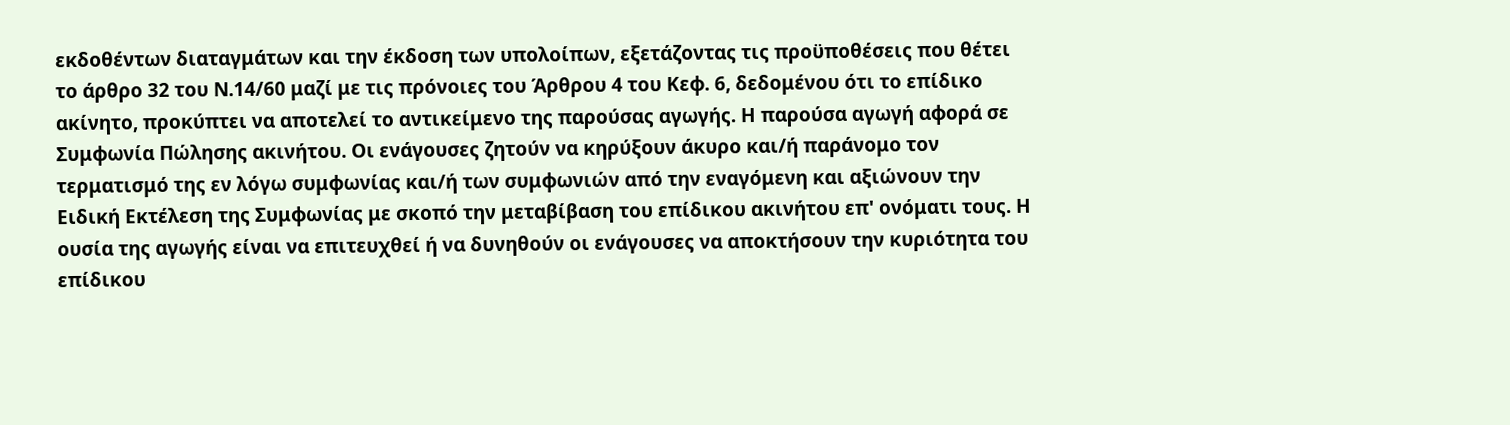εκδοθέντων διαταγμάτων και την έκδοση των υπολοίπων, εξετάζοντας τις προϋποθέσεις που θέτει το άρθρο 32 του Ν.14/60 μαζί με τις πρόνοιες του Άρθρου 4 του Κεφ. 6, δεδομένου ότι το επίδικο ακίνητο, προκύπτει να αποτελεί το αντικείμενο της παρούσας αγωγής. Η παρούσα αγωγή αφορά σε Συμφωνία Πώλησης ακινήτου. Οι ενάγουσες ζητούν να κηρύξουν άκυρο και/ή παράνομο τον τερματισμό της εν λόγω συμφωνίας και/ή των συμφωνιών από την εναγόμενη και αξιώνουν την Ειδική Εκτέλεση της Συμφωνίας με σκοπό την μεταβίβαση του επίδικου ακινήτου επ' ονόματι τους. Η ουσία της αγωγής είναι να επιτευχθεί ή να δυνηθούν οι ενάγουσες να αποκτήσουν την κυριότητα του επίδικου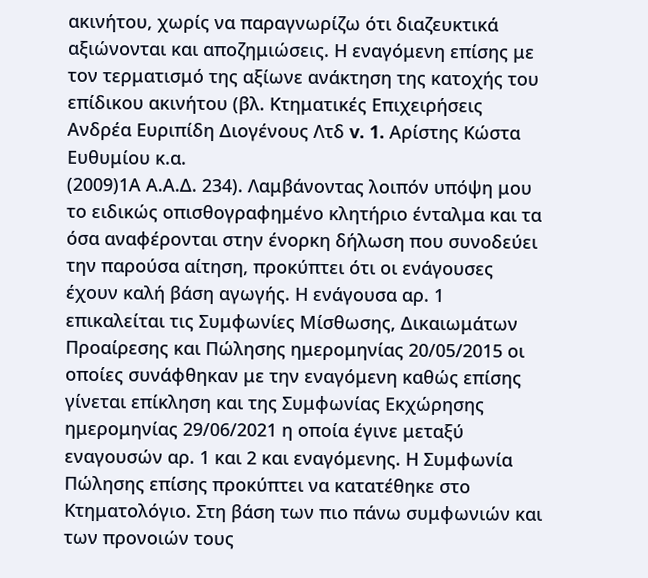ακινήτου, χωρίς να παραγνωρίζω ότι διαζευκτικά αξιώνονται και αποζημιώσεις. Η εναγόμενη επίσης με τον τερματισμό της αξίωνε ανάκτηση της κατοχής του επίδικου ακινήτου (βλ. Κτηματικές Επιχειρήσεις Ανδρέα Ευριπίδη Διογένους Λτδ v. 1. Αρίστης Κώστα Ευθυμίου κ.α.
(2009)1Α Α.Α.Δ. 234). Λαμβάνοντας λοιπόν υπόψη μου το ειδικώς οπισθογραφημένο κλητήριο ένταλμα και τα όσα αναφέρονται στην ένορκη δήλωση που συνοδεύει την παρούσα αίτηση, προκύπτει ότι οι ενάγουσες έχουν καλή βάση αγωγής. Η ενάγουσα αρ. 1 επικαλείται τις Συμφωνίες Μίσθωσης, Δικαιωμάτων Προαίρεσης και Πώλησης ημερομηνίας 20/05/2015 οι οποίες συνάφθηκαν με την εναγόμενη καθώς επίσης γίνεται επίκληση και της Συμφωνίας Εκχώρησης ημερομηνίας 29/06/2021 η οποία έγινε μεταξύ εναγουσών αρ. 1 και 2 και εναγόμενης. Η Συμφωνία Πώλησης επίσης προκύπτει να κατατέθηκε στο Κτηματολόγιο. Στη βάση των πιο πάνω συμφωνιών και των προνοιών τους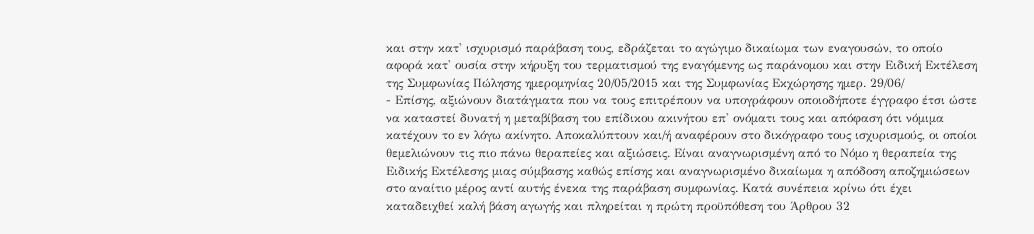και στην κατ' ισχυρισμό παράβαση τους, εδράζεται το αγώγιμο δικαίωμα των εναγουσών, το οποίο αφορά κατ' ουσία στην κήρυξη του τερματισμού της εναγόμενης ως παράνομου και στην Ειδική Εκτέλεση της Συμφωνίας Πώλησης ημερομηνίας 20/05/2015 και της Συμφωνίας Εκχώρησης ημερ. 29/06/
- Επίσης, αξιώνουν διατάγματα που να τους επιτρέπουν να υπογράφουν οποιοδήποτε έγγραφο έτσι ώστε να καταστεί δυνατή η μεταβίβαση του επίδικου ακινήτου επ' ονόματι τους και απόφαση ότι νόμιμα κατέχουν το εν λόγω ακίνητο. Αποκαλύπτουν και/ή αναφέρουν στο δικόγραφο τους ισχυρισμούς, οι οποίοι θεμελιώνουν τις πιο πάνω θεραπείες και αξιώσεις. Είναι αναγνωρισμένη από το Νόμο η θεραπεία της Ειδικής Εκτέλεσης μιας σύμβασης καθώς επίσης και αναγνωρισμένο δικαίωμα η απόδοση αποζημιώσεων στο αναίτιο μέρος αντί αυτής ένεκα της παράβαση συμφωνίας. Κατά συνέπεια κρίνω ότι έχει καταδειχθεί καλή βάση αγωγής και πληρείται η πρώτη προϋπόθεση του Άρθρου 32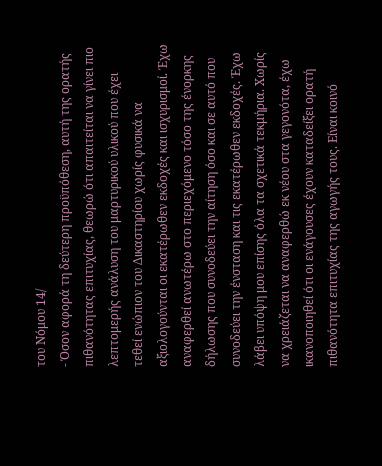του Νόμου 14/
- Όσον αφορά τη δεύτερη προϋπόθεση, αυτή της ορατής πιθανότητας επιτυχίας, θεωρώ ότι απαιτείται να γίνει πιο λεπτομερής ανάλυση του μαρτυρικού υλικού που έχει τεθεί ενώπιον του Δικαστηρίου χωρίς φυσικά να αξιολογούνται οι εκατέρωθεν εκδοχές και ισχυρισμοί. Έχω αναφερθεί ανωτέρω στο περιεχόμενο τόσο της ένορκης δήλωσης που συνοδεύει την αίτηση όσο και σε αυτό που συνοδεύει την ένσταση και τις εκατέρωθεν εκδοχές. Έχω λάβει υπόψη μου επίσης όλα τα σχετικά τεκμήρια. Χωρίς να χρειάζεται να αναφερθώ εκ νέου στα γεγονότα, έχω ικανοποιηθεί ότι οι ενάγουσες έχουν καταδείξει ορατή πιθανότητα επιτυχίας της αγωγής τους. Είναι κοινό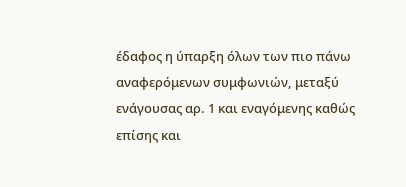έδαφος η ύπαρξη όλων των πιο πάνω αναφερόμενων συμφωνιών, μεταξύ ενάγουσας αρ. 1 και εναγόμενης καθώς επίσης και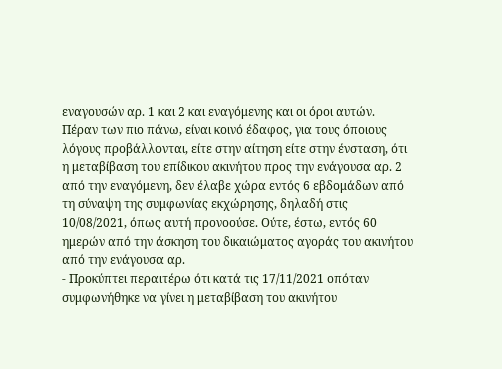εναγουσών αρ. 1 και 2 και εναγόμενης και οι όροι αυτών. Πέραν των πιο πάνω, είναι κοινό έδαφος, για τους όποιους λόγους προβάλλονται, είτε στην αίτηση είτε στην ένσταση, ότι η μεταβίβαση του επίδικου ακινήτου προς την ενάγουσα αρ. 2 από την εναγόμενη, δεν έλαβε χώρα εντός 6 εβδομάδων από τη σύναψη της συμφωνίας εκχώρησης, δηλαδή στις 10/08/2021, όπως αυτή προνοούσε. Ούτε, έστω, εντός 60 ημερών από την άσκηση του δικαιώματος αγοράς του ακινήτου από την ενάγουσα αρ.
- Προκύπτει περαιτέρω ότι κατά τις 17/11/2021 οπόταν συμφωνήθηκε να γίνει η μεταβίβαση του ακινήτου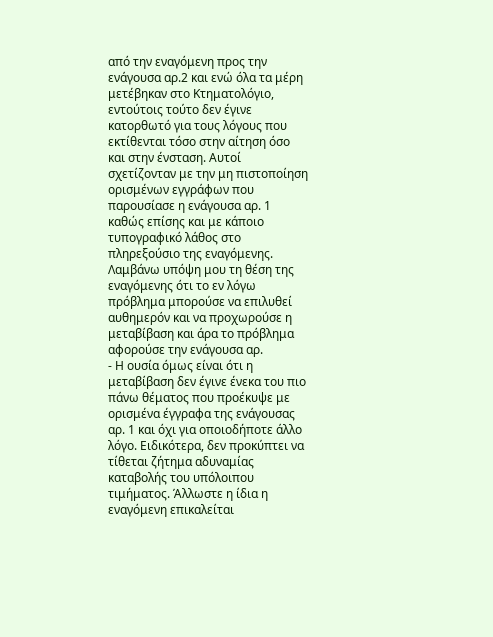από την εναγόμενη προς την ενάγουσα αρ.2 και ενώ όλα τα μέρη μετέβηκαν στο Κτηματολόγιο, εντούτοις τούτο δεν έγινε κατορθωτό για τους λόγους που εκτίθενται τόσο στην αίτηση όσο και στην ένσταση. Αυτοί σχετίζονταν με την μη πιστοποίηση ορισμένων εγγράφων που παρουσίασε η ενάγουσα αρ. 1 καθώς επίσης και με κάποιο τυπογραφικό λάθος στο πληρεξούσιο της εναγόμενης. Λαμβάνω υπόψη μου τη θέση της εναγόμενης ότι το εν λόγω πρόβλημα μπορούσε να επιλυθεί αυθημερόν και να προχωρούσε η μεταβίβαση και άρα το πρόβλημα αφορούσε την ενάγουσα αρ.
- Η ουσία όμως είναι ότι η μεταβίβαση δεν έγινε ένεκα του πιο πάνω θέματος που προέκυψε με ορισμένα έγγραφα της ενάγουσας αρ. 1 και όχι για οποιοδήποτε άλλο λόγο. Ειδικότερα, δεν προκύπτει να τίθεται ζήτημα αδυναμίας καταβολής του υπόλοιπου τιμήματος. Άλλωστε η ίδια η εναγόμενη επικαλείται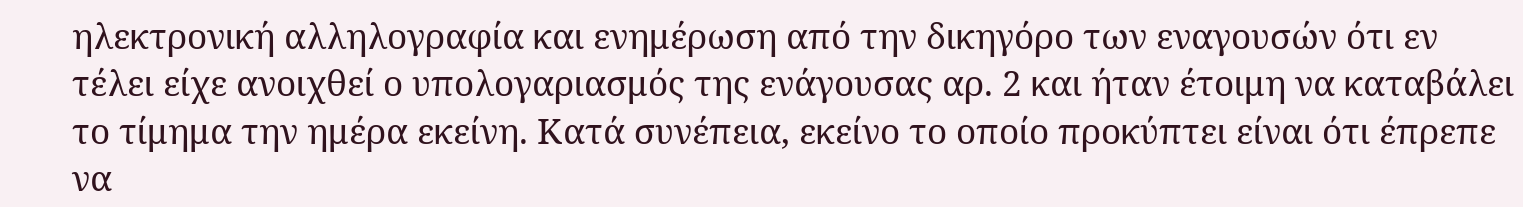ηλεκτρονική αλληλογραφία και ενημέρωση από την δικηγόρο των εναγουσών ότι εν τέλει είχε ανοιχθεί ο υπολογαριασμός της ενάγουσας αρ. 2 και ήταν έτοιμη να καταβάλει το τίμημα την ημέρα εκείνη. Κατά συνέπεια, εκείνο το οποίο προκύπτει είναι ότι έπρεπε να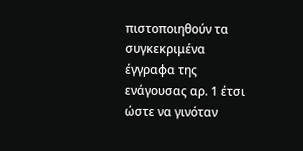πιστοποιηθούν τα συγκεκριμένα έγγραφα της ενάγουσας αρ. 1 έτσι ώστε να γινόταν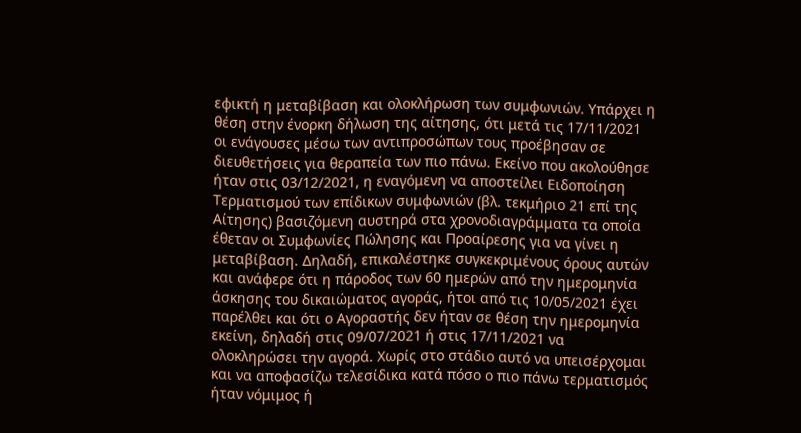εφικτή η μεταβίβαση και ολοκλήρωση των συμφωνιών. Υπάρχει η θέση στην ένορκη δήλωση της αίτησης, ότι μετά τις 17/11/2021 οι ενάγουσες μέσω των αντιπροσώπων τους προέβησαν σε διευθετήσεις για θεραπεία των πιο πάνω. Εκείνο που ακολούθησε ήταν στις 03/12/2021, η εναγόμενη να αποστείλει Ειδοποίηση Τερματισμού των επίδικων συμφωνιών (βλ. τεκμήριο 21 επί της Αίτησης) βασιζόμενη αυστηρά στα χρονοδιαγράμματα τα οποία έθεταν οι Συμφωνίες Πώλησης και Προαίρεσης για να γίνει η μεταβίβαση. Δηλαδή, επικαλέστηκε συγκεκριμένους όρους αυτών και ανάφερε ότι η πάροδος των 60 ημερών από την ημερομηνία άσκησης του δικαιώματος αγοράς, ήτοι από τις 10/05/2021 έχει παρέλθει και ότι ο Αγοραστής δεν ήταν σε θέση την ημερομηνία εκείνη, δηλαδή στις 09/07/2021 ή στις 17/11/2021 να ολοκληρώσει την αγορά. Χωρίς στο στάδιο αυτό να υπεισέρχομαι και να αποφασίζω τελεσίδικα κατά πόσο ο πιο πάνω τερματισμός ήταν νόμιμος ή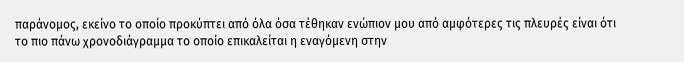παράνομος, εκείνο το οποίο προκύπτει από όλα όσα τέθηκαν ενώπιον μου από αμφότερες τις πλευρές είναι ότι το πιο πάνω χρονοδιάγραμμα το οποίο επικαλείται η εναγόμενη στην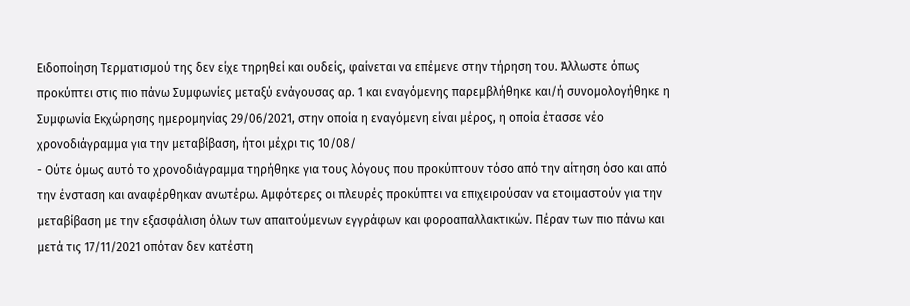Ειδοποίηση Τερματισμού της δεν είχε τηρηθεί και ουδείς, φαίνεται να επέμενε στην τήρηση του. Άλλωστε όπως προκύπτει στις πιο πάνω Συμφωνίες μεταξύ ενάγουσας αρ. 1 και εναγόμενης παρεμβλήθηκε και/ή συνομολογήθηκε η Συμφωνία Εκχώρησης ημερομηνίας 29/06/2021, στην οποία η εναγόμενη είναι μέρος, η οποία έτασσε νέο χρονοδιάγραμμα για την μεταβίβαση, ήτοι μέχρι τις 10/08/
- Ούτε όμως αυτό το χρονοδιάγραμμα τηρήθηκε για τους λόγους που προκύπτουν τόσο από την αίτηση όσο και από την ένσταση και αναφέρθηκαν ανωτέρω. Αμφότερες οι πλευρές προκύπτει να επιχειρούσαν να ετοιμαστούν για την μεταβίβαση με την εξασφάλιση όλων των απαιτούμενων εγγράφων και φοροαπαλλακτικών. Πέραν των πιο πάνω και μετά τις 17/11/2021 οπόταν δεν κατέστη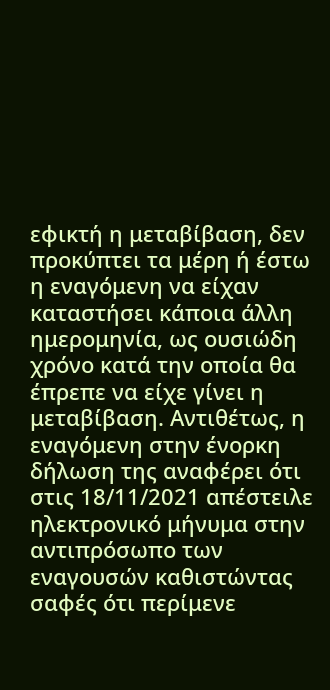εφικτή η μεταβίβαση, δεν προκύπτει τα μέρη ή έστω η εναγόμενη να είχαν καταστήσει κάποια άλλη ημερομηνία, ως ουσιώδη χρόνο κατά την οποία θα έπρεπε να είχε γίνει η μεταβίβαση. Αντιθέτως, η εναγόμενη στην ένορκη δήλωση της αναφέρει ότι στις 18/11/2021 απέστειλε ηλεκτρονικό μήνυμα στην αντιπρόσωπο των εναγουσών καθιστώντας σαφές ότι περίμενε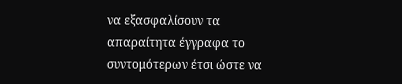να εξασφαλίσουν τα απαραίτητα έγγραφα το συντομότερων έτσι ώστε να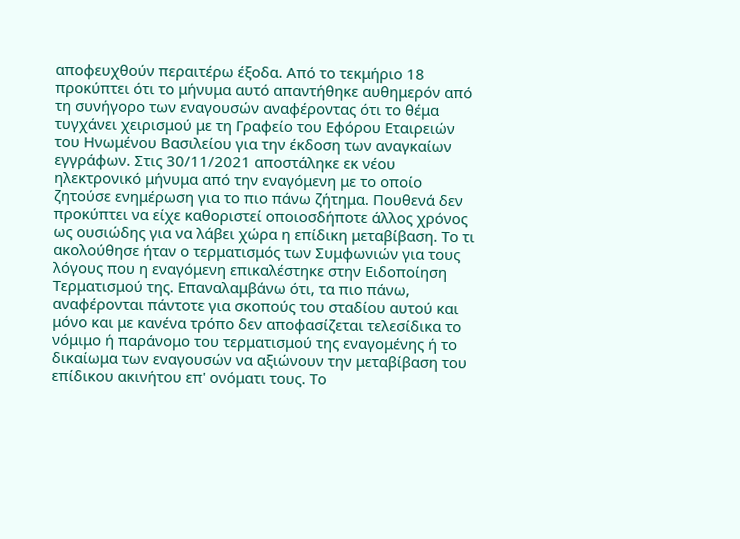αποφευχθούν περαιτέρω έξοδα. Από το τεκμήριο 18 προκύπτει ότι το μήνυμα αυτό απαντήθηκε αυθημερόν από τη συνήγορο των εναγουσών αναφέροντας ότι το θέμα τυγχάνει χειρισμού με τη Γραφείο του Εφόρου Εταιρειών του Ηνωμένου Βασιλείου για την έκδοση των αναγκαίων εγγράφων. Στις 30/11/2021 αποστάληκε εκ νέου ηλεκτρονικό μήνυμα από την εναγόμενη με το οποίο ζητούσε ενημέρωση για το πιο πάνω ζήτημα. Πουθενά δεν προκύπτει να είχε καθοριστεί οποιοσδήποτε άλλος χρόνος ως ουσιώδης για να λάβει χώρα η επίδικη μεταβίβαση. Το τι ακολούθησε ήταν ο τερματισμός των Συμφωνιών για τους λόγους που η εναγόμενη επικαλέστηκε στην Ειδοποίηση Τερματισμού της. Επαναλαμβάνω ότι, τα πιο πάνω, αναφέρονται πάντοτε για σκοπούς του σταδίου αυτού και μόνο και με κανένα τρόπο δεν αποφασίζεται τελεσίδικα το νόμιμο ή παράνομο του τερματισμού της εναγομένης ή το δικαίωμα των εναγουσών να αξιώνουν την μεταβίβαση του επίδικου ακινήτου επ' ονόματι τους. Το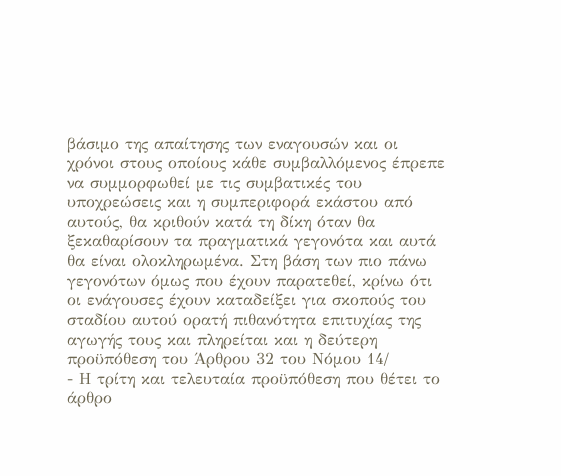βάσιμο της απαίτησης των εναγουσών και οι χρόνοι στους οποίους κάθε συμβαλλόμενος έπρεπε να συμμορφωθεί με τις συμβατικές του υποχρεώσεις και η συμπεριφορά εκάστου από αυτούς, θα κριθούν κατά τη δίκη όταν θα ξεκαθαρίσουν τα πραγματικά γεγονότα και αυτά θα είναι ολοκληρωμένα. Στη βάση των πιο πάνω γεγονότων όμως που έχουν παρατεθεί, κρίνω ότι οι ενάγουσες έχουν καταδείξει για σκοπούς του σταδίου αυτού ορατή πιθανότητα επιτυχίας της αγωγής τους και πληρείται και η δεύτερη προϋπόθεση του Άρθρου 32 του Νόμου 14/
- Η τρίτη και τελευταία προϋπόθεση που θέτει το άρθρο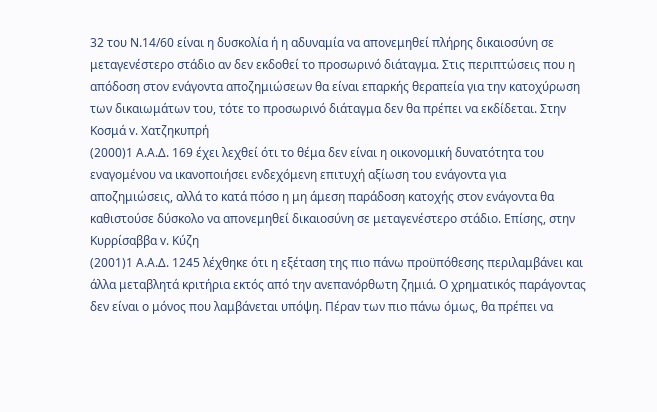32 του Ν.14/60 είναι η δυσκολία ή η αδυναμία να απονεμηθεί πλήρης δικαιοσύνη σε μεταγενέστερο στάδιο αν δεν εκδοθεί το προσωρινό διάταγμα. Στις περιπτώσεις που η απόδοση στον ενάγοντα αποζημιώσεων θα είναι επαρκής θεραπεία για την κατοχύρωση των δικαιωμάτων του, τότε το προσωρινό διάταγμα δεν θα πρέπει να εκδίδεται. Στην Κοσμά v. Χατζηκυπρή
(2000)1 Α.Α.Δ. 169 έχει λεχθεί ότι το θέμα δεν είναι η οικονομική δυνατότητα του εναγομένου να ικανοποιήσει ενδεχόμενη επιτυχή αξίωση του ενάγοντα για αποζημιώσεις, αλλά το κατά πόσο η μη άμεση παράδοση κατοχής στον ενάγοντα θα καθιστούσε δύσκολο να απονεμηθεί δικαιοσύνη σε μεταγενέστερο στάδιο. Επίσης, στην Κυρρίσαββα v. Κύζη
(2001)1 Α.Α.Δ. 1245 λέχθηκε ότι η εξέταση της πιο πάνω προϋπόθεσης περιλαμβάνει και άλλα μεταβλητά κριτήρια εκτός από την ανεπανόρθωτη ζημιά. Ο χρηματικός παράγοντας δεν είναι ο μόνος που λαμβάνεται υπόψη. Πέραν των πιο πάνω όμως, θα πρέπει να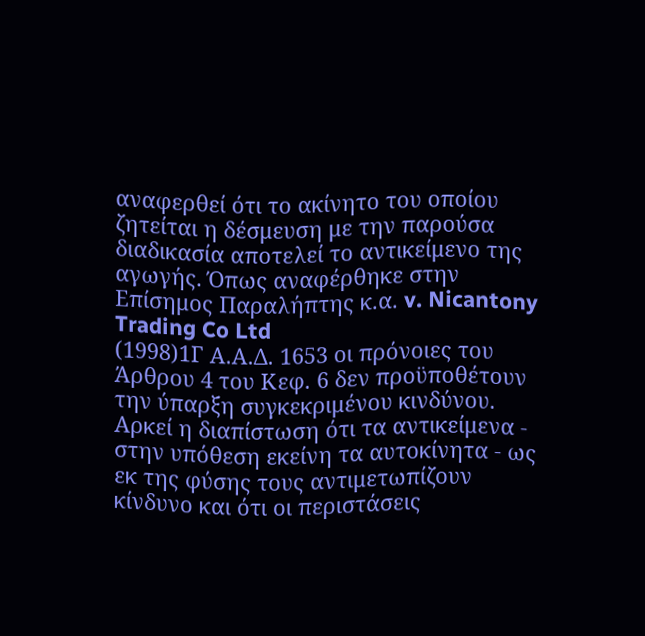αναφερθεί ότι το ακίνητο του οποίου ζητείται η δέσμευση με την παρούσα διαδικασία αποτελεί το αντικείμενο της αγωγής. Όπως αναφέρθηκε στην Επίσημος Παραλήπτης κ.α. v. Nicantony Trading Co Ltd
(1998)1Γ Α.Α.Δ. 1653 οι πρόνοιες του Άρθρου 4 του Κεφ. 6 δεν προϋποθέτουν την ύπαρξη συγκεκριμένου κινδύνου. Αρκεί η διαπίστωση ότι τα αντικείμενα - στην υπόθεση εκείνη τα αυτοκίνητα - ως εκ της φύσης τους αντιμετωπίζουν κίνδυνο και ότι οι περιστάσεις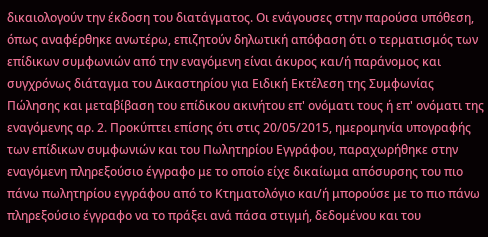δικαιολογούν την έκδοση του διατάγματος. Οι ενάγουσες στην παρούσα υπόθεση, όπως αναφέρθηκε ανωτέρω, επιζητούν δηλωτική απόφαση ότι ο τερματισμός των επίδικων συμφωνιών από την εναγόμενη είναι άκυρος και/ή παράνομος και συγχρόνως διάταγμα του Δικαστηρίου για Ειδική Εκτέλεση της Συμφωνίας Πώλησης και μεταβίβαση του επίδικου ακινήτου επ' ονόματι τους ή επ' ονόματι της εναγόμενης αρ. 2. Προκύπτει επίσης ότι στις 20/05/2015, ημερομηνία υπογραφής των επίδικων συμφωνιών και του Πωλητηρίου Εγγράφου, παραχωρήθηκε στην εναγόμενη πληρεξούσιο έγγραφο με το οποίο είχε δικαίωμα απόσυρσης του πιο πάνω πωλητηρίου εγγράφου από το Κτηματολόγιο και/ή μπορούσε με το πιο πάνω πληρεξούσιο έγγραφο να το πράξει ανά πάσα στιγμή, δεδομένου και του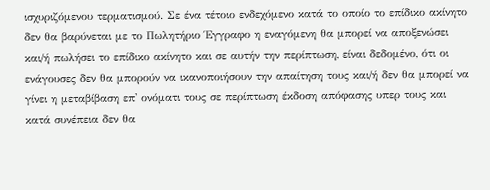ισχυριζόμενου τερματισμού. Σε ένα τέτοιο ενδεχόμενο κατά το οποίο το επίδικο ακίνητο δεν θα βαρύνεται με το Πωλητήριο Έγγραφο η εναγόμενη θα μπορεί να αποξενώσει και/ή πωλήσει το επίδικο ακίνητο και σε αυτήν την περίπτωση, είναι δεδομένο, ότι οι ενάγουσες δεν θα μπορούν να ικανοποιήσουν την απαίτηση τους και/ή δεν θα μπορεί να γίνει η μεταβίβαση επ' ονόματι τους σε περίπτωση έκδοση απόφασης υπερ τους και κατά συνέπεια δεν θα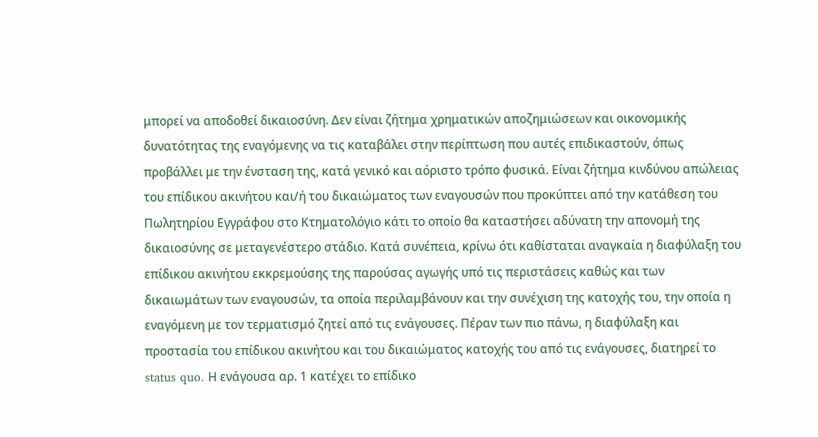μπορεί να αποδοθεί δικαιοσύνη. Δεν είναι ζήτημα χρηματικών αποζημιώσεων και οικονομικής δυνατότητας της εναγόμενης να τις καταβάλει στην περίπτωση που αυτές επιδικαστούν, όπως προβάλλει με την ένσταση της, κατά γενικό και αόριστο τρόπο φυσικά. Είναι ζήτημα κινδύνου απώλειας του επίδικου ακινήτου και/ή του δικαιώματος των εναγουσών που προκύπτει από την κατάθεση του Πωλητηρίου Εγγράφου στο Κτηματολόγιο κάτι το οποίο θα καταστήσει αδύνατη την απονομή της δικαιοσύνης σε μεταγενέστερο στάδιο. Κατά συνέπεια, κρίνω ότι καθίσταται αναγκαία η διαφύλαξη του επίδικου ακινήτου εκκρεμούσης της παρούσας αγωγής υπό τις περιστάσεις καθώς και των δικαιωμάτων των εναγουσών, τα οποία περιλαμβάνουν και την συνέχιση της κατοχής του, την οποία η εναγόμενη με τον τερματισμό ζητεί από τις ενάγουσες. Πέραν των πιο πάνω, η διαφύλαξη και προστασία του επίδικου ακινήτου και του δικαιώματος κατοχής του από τις ενάγουσες, διατηρεί το status quo. Η ενάγουσα αρ. 1 κατέχει το επίδικο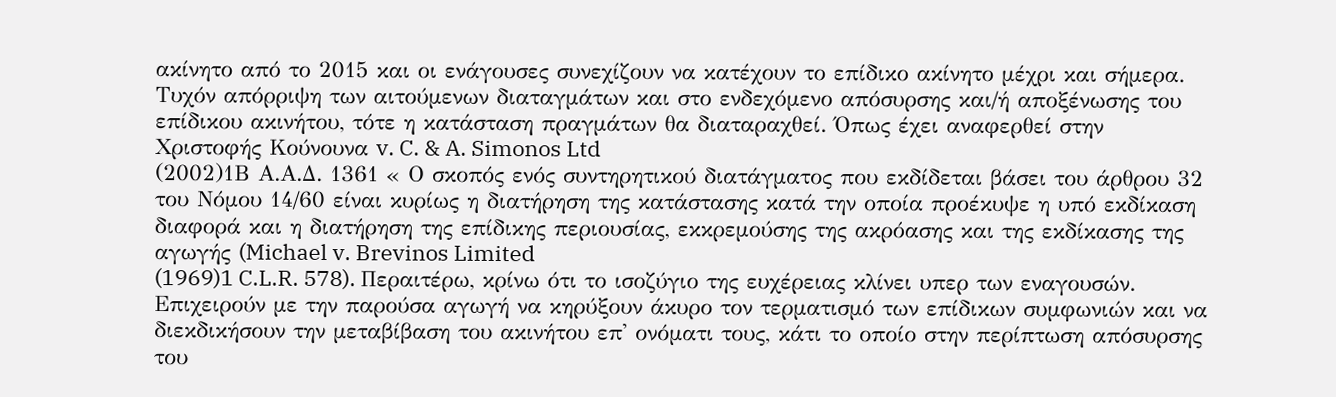ακίνητο από το 2015 και οι ενάγουσες συνεχίζουν να κατέχουν το επίδικο ακίνητο μέχρι και σήμερα. Τυχόν απόρριψη των αιτούμενων διαταγμάτων και στο ενδεχόμενο απόσυρσης και/ή αποξένωσης του επίδικου ακινήτου, τότε η κατάσταση πραγμάτων θα διαταραχθεί. Όπως έχει αναφερθεί στην Χριστοφής Κούνουνα v. C. & A. Simonos Ltd
(2002)1Β Α.Α.Δ. 1361 « Ο σκοπός ενός συντηρητικού διατάγματος που εκδίδεται βάσει του άρθρου 32 του Νόμου 14/60 είναι κυρίως η διατήρηση της κατάστασης κατά την οποία προέκυψε η υπό εκδίκαση διαφορά και η διατήρηση της επίδικης περιουσίας, εκκρεμούσης της ακρόασης και της εκδίκασης της αγωγής (Michael v. Brevinos Limited
(1969)1 C.L.R. 578). Περαιτέρω, κρίνω ότι το ισοζύγιο της ευχέρειας κλίνει υπερ των εναγουσών. Επιχειρούν με την παρούσα αγωγή να κηρύξουν άκυρο τον τερματισμό των επίδικων συμφωνιών και να διεκδικήσουν την μεταβίβαση του ακινήτου επ' ονόματι τους, κάτι το οποίο στην περίπτωση απόσυρσης του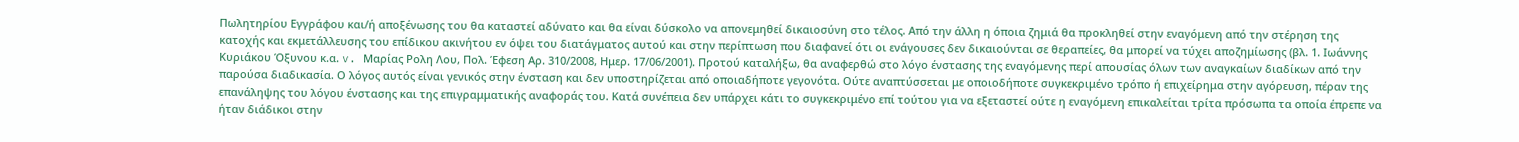Πωλητηρίου Εγγράφου και/ή αποξένωσης του θα καταστεί αδύνατο και θα είναι δύσκολο να απονεμηθεί δικαιοσύνη στο τέλος. Από την άλλη η όποια ζημιά θα προκληθεί στην εναγόμενη από την στέρηση της κατοχής και εκμετάλλευσης του επίδικου ακινήτου εν όψει του διατάγματος αυτού και στην περίπτωση που διαφανεί ότι οι ενάγουσες δεν δικαιούνται σε θεραπείες, θα μπορεί να τύχει αποζημίωσης (βλ. 1. Ιωάννης Κυριάκου Όξυνου κ.α. v. Μαρίας Ρολη Λου, Πολ. Έφεση Αρ. 310/2008, Ημερ. 17/06/2001). Προτού καταλήξω, θα αναφερθώ στο λόγο ένστασης της εναγόμενης περί απουσίας όλων των αναγκαίων διαδίκων από την παρούσα διαδικασία. Ο λόγος αυτός είναι γενικός στην ένσταση και δεν υποστηρίζεται από οποιαδήποτε γεγονότα. Ούτε αναπτύσσεται με οποιοδήποτε συγκεκριμένο τρόπο ή επιχείρημα στην αγόρευση, πέραν της επανάληψης του λόγου ένστασης και της επιγραμματικής αναφοράς του. Κατά συνέπεια δεν υπάρχει κάτι το συγκεκριμένο επί τούτου για να εξεταστεί ούτε η εναγόμενη επικαλείται τρίτα πρόσωπα τα οποία έπρεπε να ήταν διάδικοι στην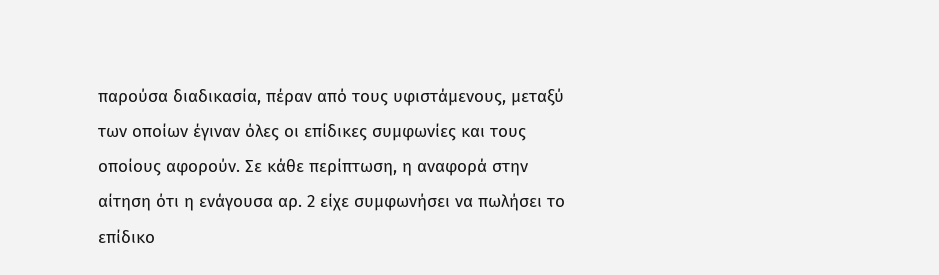παρούσα διαδικασία, πέραν από τους υφιστάμενους, μεταξύ των οποίων έγιναν όλες οι επίδικες συμφωνίες και τους οποίους αφορούν. Σε κάθε περίπτωση, η αναφορά στην αίτηση ότι η ενάγουσα αρ. 2 είχε συμφωνήσει να πωλήσει το επίδικο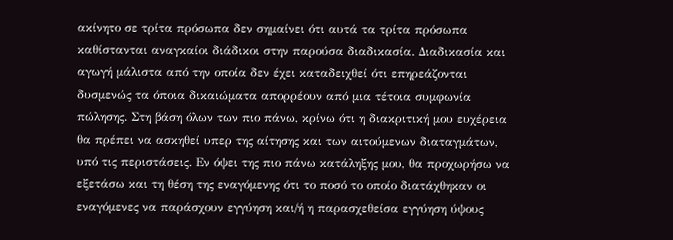ακίνητο σε τρίτα πρόσωπα δεν σημαίνει ότι αυτά τα τρίτα πρόσωπα καθίστανται αναγκαίοι διάδικοι στην παρούσα διαδικασία. Διαδικασία και αγωγή μάλιστα από την οποία δεν έχει καταδειχθεί ότι επηρεάζονται δυσμενώς τα όποια δικαιώματα απορρέουν από μια τέτοια συμφωνία πώλησης. Στη βάση όλων των πιο πάνω, κρίνω ότι η διακριτική μου ευχέρεια θα πρέπει να ασκηθεί υπερ της αίτησης και των αιτούμενων διαταγμάτων, υπό τις περιστάσεις. Εν όψει της πιο πάνω κατάληξης μου, θα προχωρήσω να εξετάσω και τη θέση της εναγόμενης ότι το ποσό το οποίο διατάχθηκαν οι εναγόμενες να παράσχουν εγγύηση και/ή η παρασχεθείσα εγγύηση ύψους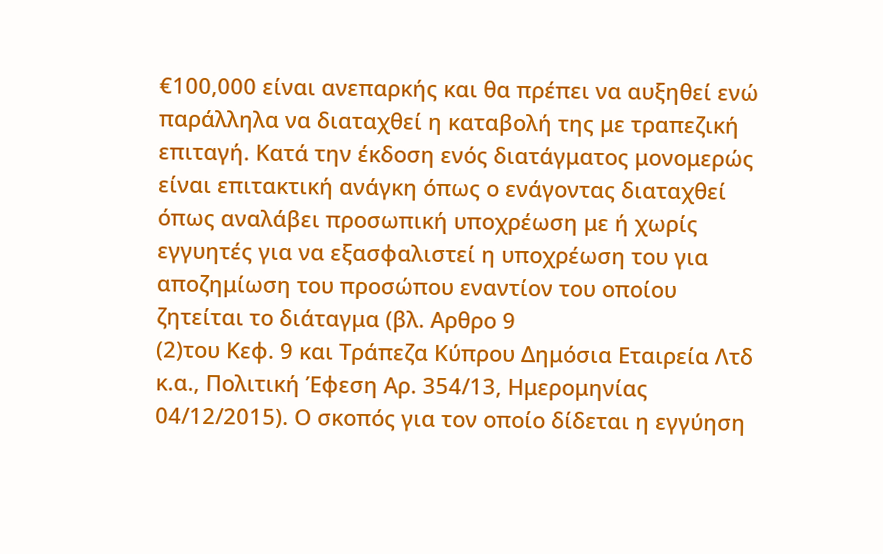€100,000 είναι ανεπαρκής και θα πρέπει να αυξηθεί ενώ παράλληλα να διαταχθεί η καταβολή της με τραπεζική επιταγή. Κατά την έκδοση ενός διατάγματος μονομερώς είναι επιτακτική ανάγκη όπως ο ενάγοντας διαταχθεί όπως αναλάβει προσωπική υποχρέωση με ή χωρίς εγγυητές για να εξασφαλιστεί η υποχρέωση του για αποζημίωση του προσώπου εναντίον του οποίου ζητείται το διάταγμα (βλ. Αρθρο 9
(2)του Κεφ. 9 και Tράπεζα Κύπρου Δημόσια Εταιρεία Λτδ κ.α., Πολιτική Έφεση Αρ. 354/13, Ημερομηνίας 04/12/2015). Ο σκοπός για τον οποίο δίδεται η εγγύηση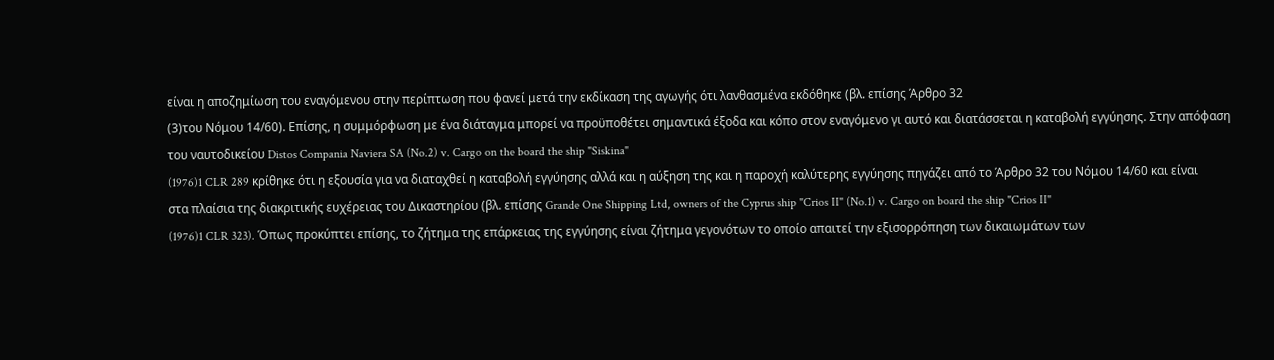είναι η αποζημίωση του εναγόμενου στην περίπτωση που φανεί μετά την εκδίκαση της αγωγής ότι λανθασμένα εκδόθηκε (βλ. επίσης Άρθρο 32
(3)του Νόμου 14/60). Eπίσης, η συμμόρφωση με ένα διάταγμα μπορεί να προϋποθέτει σημαντικά έξοδα και κόπο στον εναγόμενο γι αυτό και διατάσσεται η καταβολή εγγύησης. Στην απόφαση του ναυτοδικείου Distos Compania Naviera SA (No.2) v. Cargo on the board the ship "Siskina"
(1976)1 CLR 289 κρίθηκε ότι η εξουσία για να διαταχθεί η καταβολή εγγύησης αλλά και η αύξηση της και η παροχή καλύτερης εγγύησης πηγάζει από το Άρθρο 32 του Νόμου 14/60 και είναι στα πλαίσια της διακριτικής ευχέρειας του Δικαστηρίου (βλ. επίσης Grande One Shipping Ltd, owners of the Cyprus ship "Crios II" (No.1) v. Cargo on board the ship "Crios II"
(1976)1 CLR 323). Όπως προκύπτει επίσης, το ζήτημα της επάρκειας της εγγύησης είναι ζήτημα γεγονότων το οποίο απαιτεί την εξισορρόπηση των δικαιωμάτων των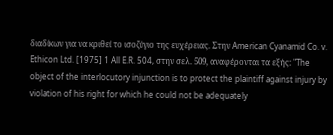διαδίκων για να κριθεί το ισοζύγιο της ευχέρειας. Στην American Cyanamid Co. v. Ethicon Ltd. [1975] 1 All E.R. 504, στην σελ. 509, αναφέρονται τα εξής: "The object of the interlocutory injunction is to protect the plaintiff against injury by violation of his right for which he could not be adequately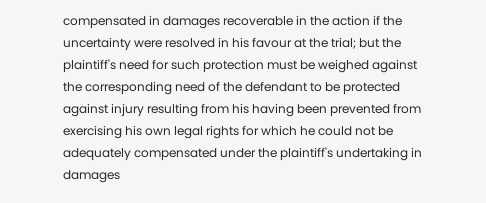compensated in damages recoverable in the action if the uncertainty were resolved in his favour at the trial; but the plaintiff's need for such protection must be weighed against the corresponding need of the defendant to be protected against injury resulting from his having been prevented from exercising his own legal rights for which he could not be adequately compensated under the plaintiff's undertaking in damages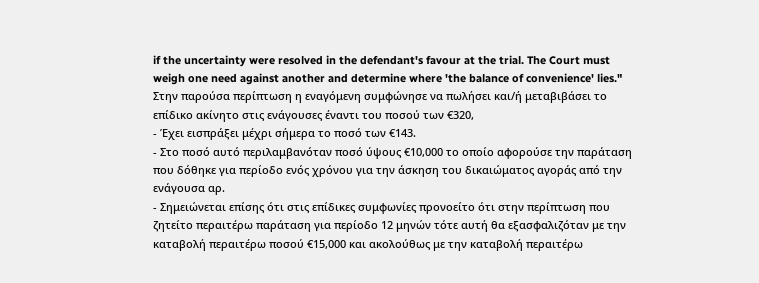if the uncertainty were resolved in the defendant's favour at the trial. The Court must weigh one need against another and determine where 'the balance of convenience' lies." Στην παρούσα περίπτωση η εναγόμενη συμφώνησε να πωλήσει και/ή μεταβιβάσει το επίδικο ακίνητο στις ενάγουσες έναντι του ποσού των €320,
- Έχει εισπράξει μέχρι σήμερα το ποσό των €143.
- Στο ποσό αυτό περιλαμβανόταν ποσό ύψους €10,000 το οποίο αφορούσε την παράταση που δόθηκε για περίοδο ενός χρόνου για την άσκηση του δικαιώματος αγοράς από την ενάγουσα αρ.
- Σημειώνεται επίσης ότι στις επίδικες συμφωνίες προνοείτο ότι στην περίπτωση που ζητείτο περαιτέρω παράταση για περίοδο 12 μηνών τότε αυτή θα εξασφαλιζόταν με την καταβολή περαιτέρω ποσού €15,000 και ακολούθως με την καταβολή περαιτέρω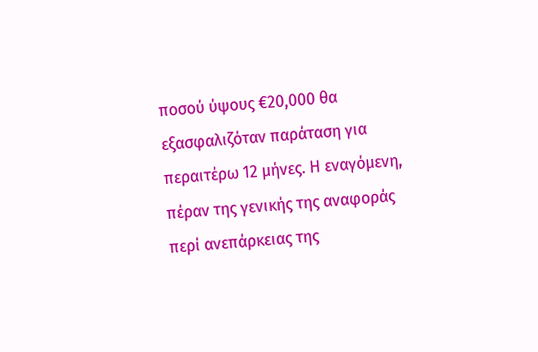ποσού ύψους €20,000 θα εξασφαλιζόταν παράταση για περαιτέρω 12 μήνες. Η εναγόμενη, πέραν της γενικής της αναφοράς περί ανεπάρκειας της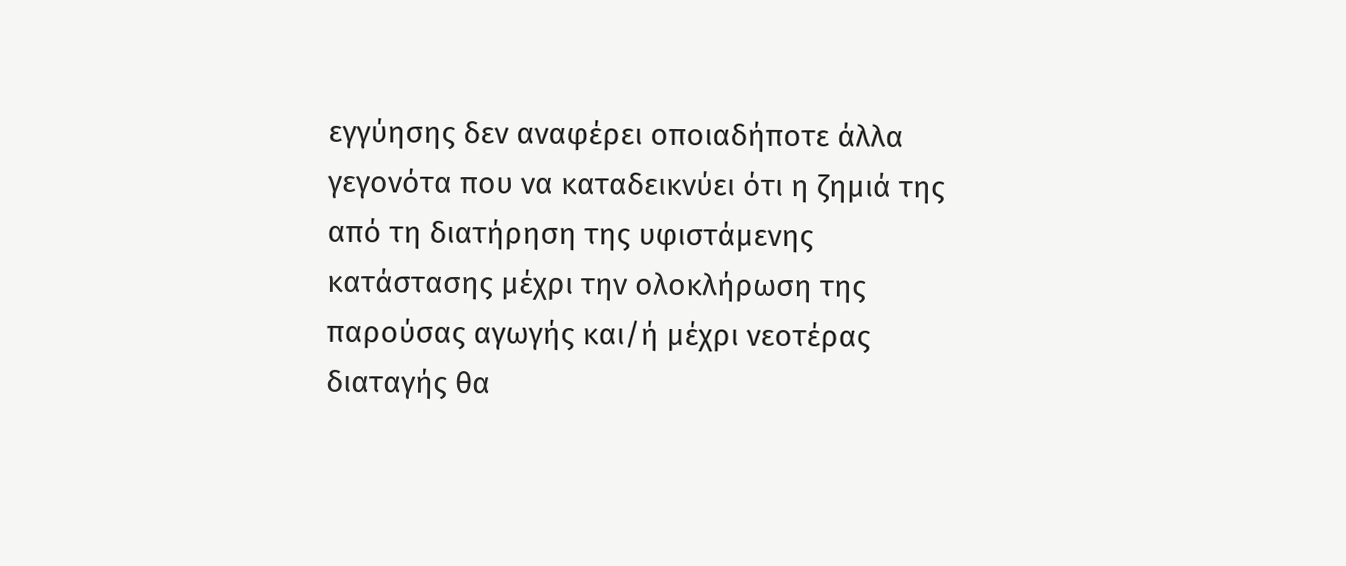εγγύησης δεν αναφέρει οποιαδήποτε άλλα γεγονότα που να καταδεικνύει ότι η ζημιά της από τη διατήρηση της υφιστάμενης κατάστασης μέχρι την ολοκλήρωση της παρούσας αγωγής και/ή μέχρι νεοτέρας διαταγής θα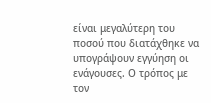είναι μεγαλύτερη του ποσού που διατάχθηκε να υπογράψουν εγγύηση οι ενάγουσες. Ο τρόπος με τον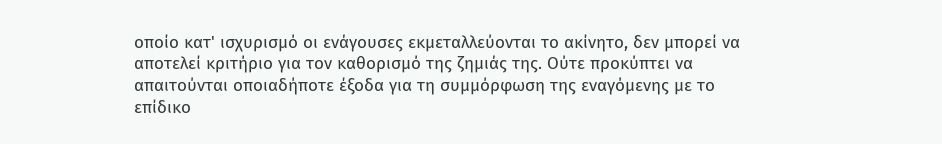οποίο κατ' ισχυρισμό οι ενάγουσες εκμεταλλεύονται το ακίνητο, δεν μπορεί να αποτελεί κριτήριο για τον καθορισμό της ζημιάς της. Ούτε προκύπτει να απαιτούνται οποιαδήποτε έξοδα για τη συμμόρφωση της εναγόμενης με το επίδικο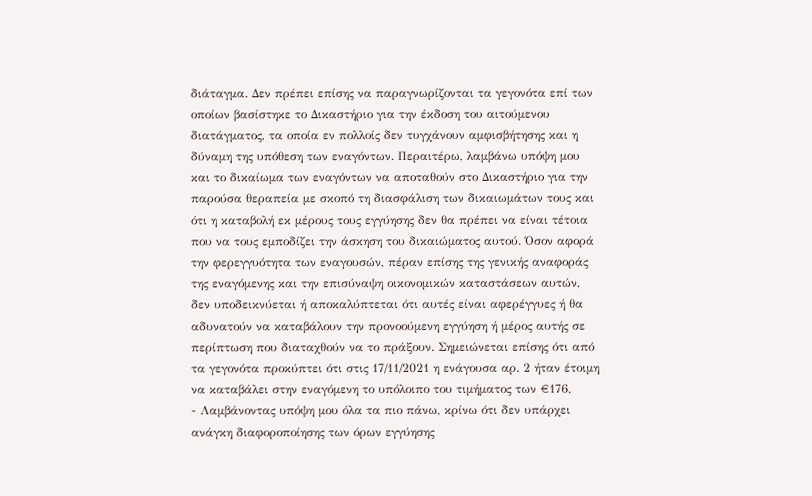διάταγμα. Δεν πρέπει επίσης να παραγνωρίζονται τα γεγονότα επί των οποίων βασίστηκε το Δικαστήριο για την έκδοση του αιτούμενου διατάγματος, τα οποία εν πολλοίς δεν τυγχάνουν αμφισβήτησης και η δύναμη της υπόθεση των εναγόντων. Περαιτέρω, λαμβάνω υπόψη μου και το δικαίωμα των εναγόντων να αποταθούν στο Δικαστήριο για την παρούσα θεραπεία με σκοπό τη διασφάλιση των δικαιωμάτων τους και ότι η καταβολή εκ μέρους τους εγγύησης δεν θα πρέπει να είναι τέτοια που να τους εμποδίζει την άσκηση του δικαιώματος αυτού. Όσον αφορά την φερεγγυότητα των εναγουσών, πέραν επίσης της γενικής αναφοράς της εναγόμενης και την επισύναψη οικονομικών καταστάσεων αυτών, δεν υποδεικνύεται ή αποκαλύπτεται ότι αυτές είναι αφερέγγυες ή θα αδυνατούν να καταβάλουν την προνοούμενη εγγύηση ή μέρος αυτής σε περίπτωση που διαταχθούν να το πράξουν. Σημειώνεται επίσης ότι από τα γεγονότα προκύπτει ότι στις 17/11/2021 η ενάγουσα αρ. 2 ήταν έτοιμη να καταβάλει στην εναγόμενη το υπόλοιπο του τιμήματος των €176,
- Λαμβάνοντας υπόψη μου όλα τα πιο πάνω, κρίνω ότι δεν υπάρχει ανάγκη διαφοροποίησης των όρων εγγύησης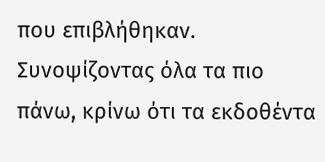που επιβλήθηκαν. Συνοψίζοντας όλα τα πιο πάνω, κρίνω ότι τα εκδοθέντα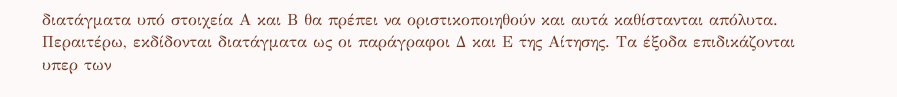διατάγματα υπό στοιχεία Α και Β θα πρέπει να οριστικοποιηθούν και αυτά καθίστανται απόλυτα. Περαιτέρω, εκδίδονται διατάγματα ως οι παράγραφοι Δ και Ε της Αίτησης. Τα έξοδα επιδικάζονται υπερ των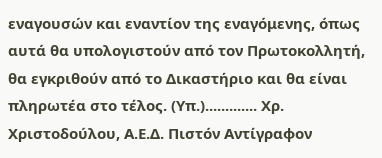εναγουσών και εναντίον της εναγόμενης, όπως αυτά θα υπολογιστούν από τον Πρωτοκολλητή, θα εγκριθούν από το Δικαστήριο και θα είναι πληρωτέα στο τέλος. (Υπ.)............. Χρ. Χριστοδούλου, Α.Ε.Δ. Πιστόν Αντίγραφον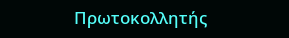Πρωτοκολλητής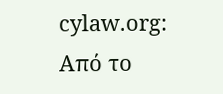cylaw.org: Από το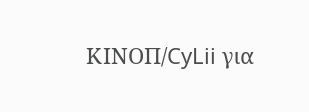ΚΙΝOΠ/CyLii για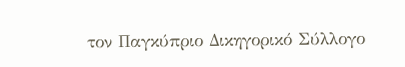τον Παγκύπριο Δικηγορικό Σύλλογο